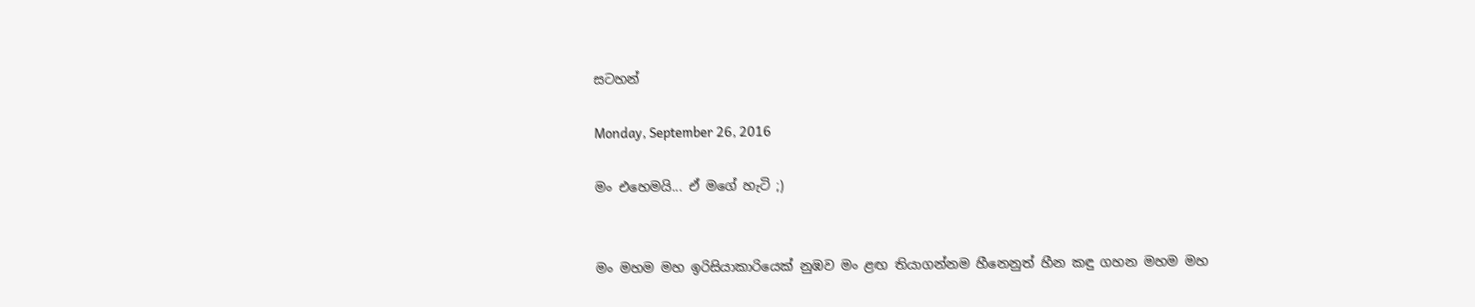සටහන්

Monday, September 26, 2016

මං එහෙමයි... ඒ මගේ හැටි ;)


මං මහම මහ ඉරිසියාකාරියෙක් නුඹව මං ළඟ තියාගන්නම හීනෙනුත් හීන කඳු ගහන මහම මහ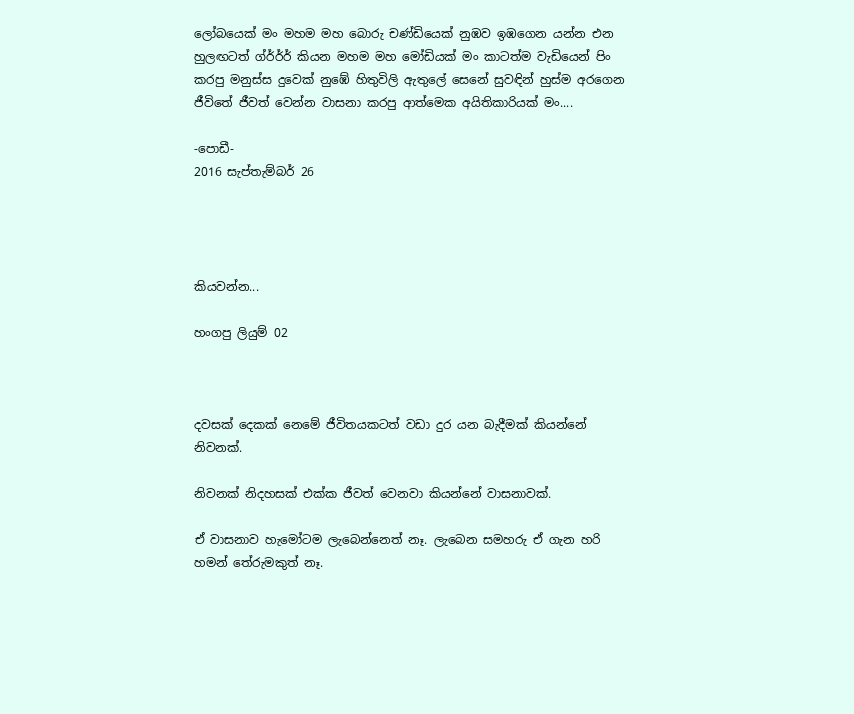ලෝබයෙක් මං මහම මහ බොරු චණ්ඩියෙක් නුඹව ඉඹගෙන යන්න එන හුලඟටත් ග්ර්ර්ර් කියන මහම මහ මෝඩියක් මං කාටත්ම වැඩියෙන් පිං කරපු මනුස්ස දුවෙක් නුඹේ හිතුවිලි ඇතුලේ සෙනේ සුවඳින් හුස්ම අරගෙන ජීවිතේ ජීවත් වෙන්න වාසනා කරපු ආත්මෙක අයිතිකාරියක් මං....

-පොඩී-
2016 සැප්තැම්බර් 26




කියවන්න...

හංගපු ලියුම් 02



දවසක් දෙකක් නෙමේ ජීවිතයකටත් වඩා දුර යන බැදීමක් කියන්නේ නිවනක්.

නිවනක් නිදහසක් එක්ක ජීවත් වෙනවා කියන්නේ වාසනාවක්.

ඒ වාසනාව හැමෝටම ලැබෙන්නෙත් නෑ. ලැබෙන සමහරු ඒ ගැන හරි හමන් තේරුමකුත් නෑ.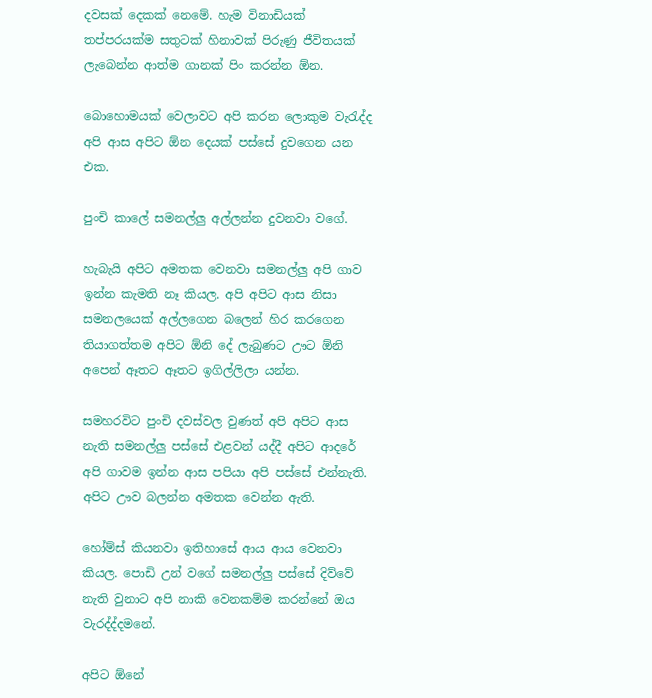දවසක් දෙකක් නෙමේ. හැම විනාඩියක් තප්පරයක්ම සතුටක් හිනාවක් පිරුණු ජීවිතයක් ලැබෙන්න ආත්ම ගානක් පිං කරන්න ඕන.

බොහොමයක් වෙලාවට අපි කරන ලොකුම වැරැද්ද අපි ආස අපිට ඕන දෙයක් පස්සේ දුවගෙන යන එක.

පුංචි කාලේ සමනල්ලු අල්ලන්න දුවනවා වගේ.

හැබැයි අපිට අමතක වෙනවා සමනල්ලු අපි ගාව ඉන්න කැමති නෑ කියල. අපි අපිට ආස නිසා සමනලයෙක් අල්ලගෙන බලෙන් හිර කරගෙන තියාගත්තම අපිට ඕනි දේ ලැබුණට ඌට ඕනි අපෙන් ඈතට ඈතට ඉගිල්ලිලා යන්න.

සමහරවිට පුංචි දවස්වල වුණත් අපි අපිට ආස නැති සමනල්ලු පස්සේ එළවන් යද්දී අපිට ආදරේ අපි ගාවම ඉන්න ආස පපියා අපි පස්සේ එන්නැති. අපිට ඌව බලන්න අමතක වෙන්න ඇති.

හෝම්ස් කියනවා ඉතිහාසේ ආය ආය වෙනවා කියල. පොඩි උන් වගේ සමනල්ලු පස්සේ දිව්වේ නැති වුනාට අපි නාකි වෙනකම්ම කරන්නේ ඔය වැරද්ද්දමනේ.

අපිට ඕනේ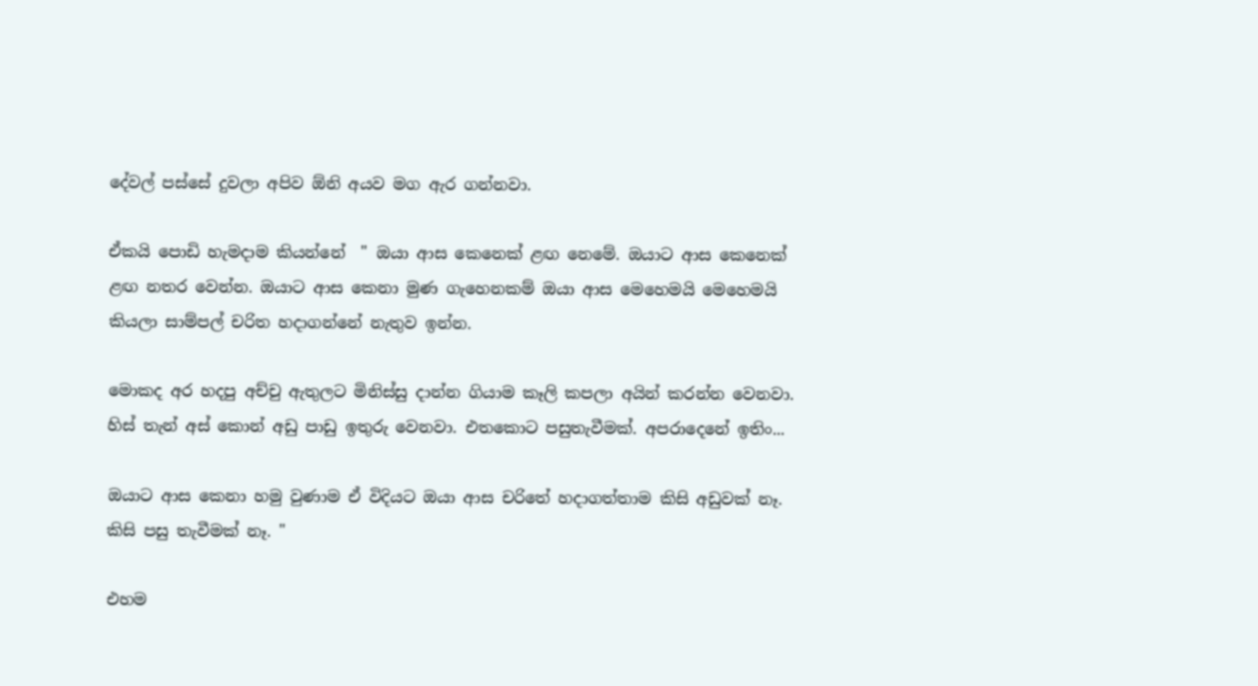දේවල් පස්සේ දුවලා අපිව ඕනි අයව මග ඇර ගන්නවා.

ඒකයි පොඩි හැමදාම කියන්නේ  " ඔයා ආස කෙනෙක් ළඟ නෙමේ. ඔයාට ආස කෙනෙක් ළඟ නතර වෙන්න. ඔයාට ආස කෙනා මුණ ගැහෙනකම් ඔයා ආස මෙහෙමයි මෙහෙමයි කියලා සාම්පල් චරිත හදාගන්නේ නැතුව ඉන්න.

මොකද අර හදපු අච්චු ඇතුලට මිනිස්සු දාන්න ගියාම කෑලි කපලා අයින් කරන්න වෙනවා. හිස් තැන් අස් කොන් අඩු පාඩු ඉතුරු වෙනවා. එතකොට පසුතැවීමක්. අපරාදෙනේ ඉතිං...

ඔයාට ආස කෙනා හමු වුණාම ඒ විදියට ඔයා ආස චරිතේ හදාගත්තාම කිසි අඩුවක් නෑ. කිසි පසු තැවීමක් නෑ. "

එහම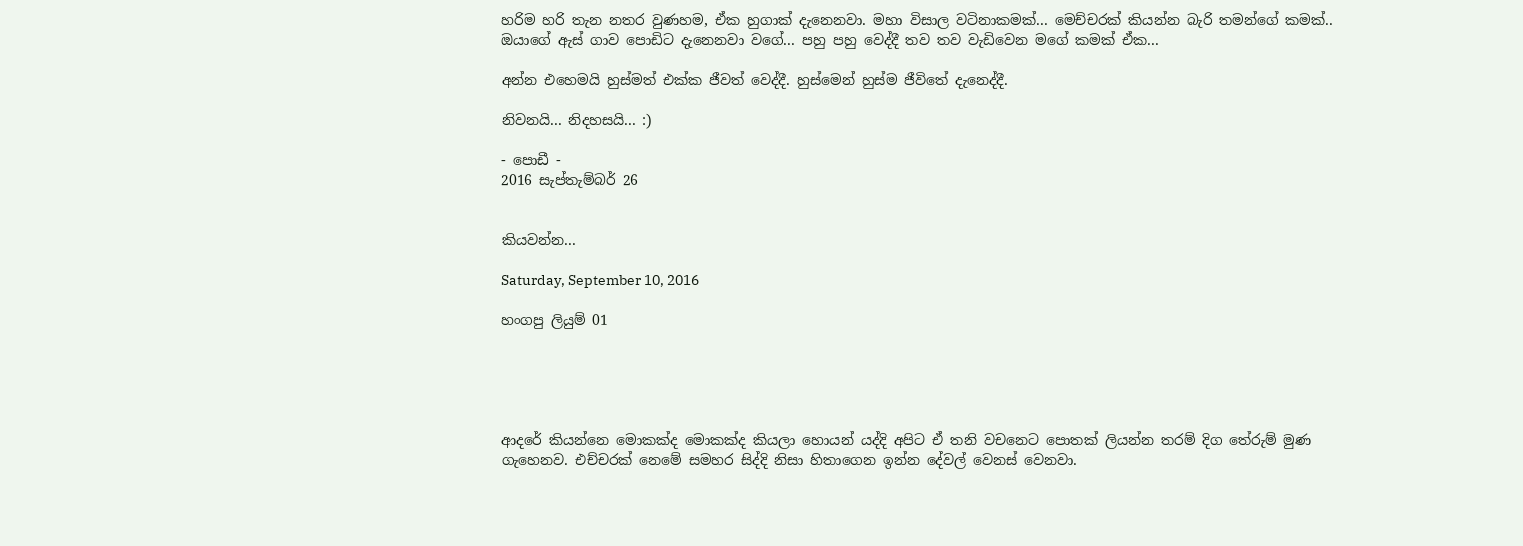හරිම හරි තැන නතර වුණහම, ඒක හුගාක් දැනෙනවා. මහා විසාල වටිනාකමක්... මෙච්චරක් කියන්න බැරි තමන්ගේ කමක්.. ඔයාගේ ඇස් ගාව පොඩිට දැනෙනවා වගේ... පහු පහු වෙද්දී තව තව වැඩිවෙන මගේ කමක් ඒක...

අන්න එහෙමයි හුස්මත් එක්ක ජීවත් වෙද්දී. හුස්මෙන් හුස්ම ජීවිතේ දැනෙද්දී.

නිවනයි... නිදහසයි... :)

- පොඩී -
2016 සැප්තැම්බර් 26


කියවන්න...

Saturday, September 10, 2016

හංගපු ලියුම් 01





ආදරේ කියන්නෙ මොකක්ද මොකක්ද කියලා හොයන් යද්දි අපිට ඒ තනි වචනෙට පොතක් ලියන්න තරම් දිග තේරුම් මුණ ගැහෙනව. එච්චරක් නෙමේ සමහර සිද්දි නිසා හිතාගෙන ඉන්න දේවල් වෙනස් වෙනවා.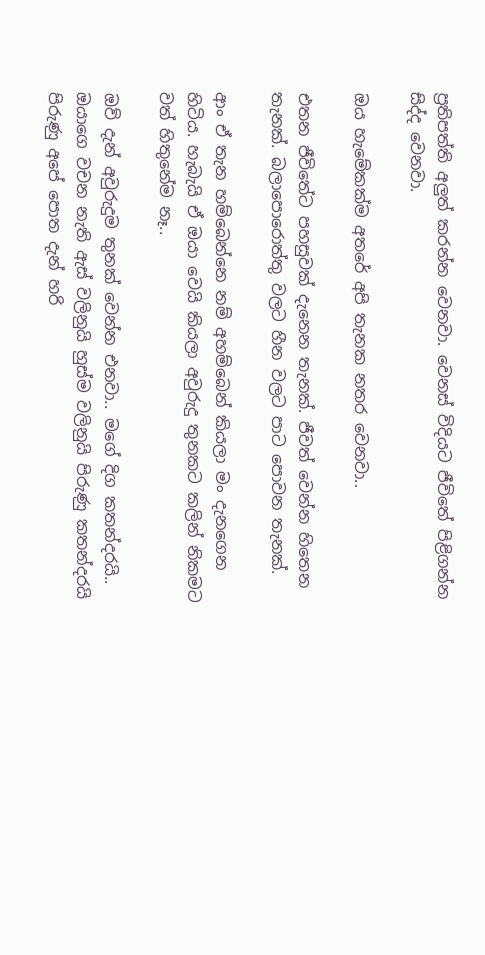ප්‍රතිපත්ති අලුත් කරන්න වෙනවා. වෙනස් විදියට ජීවිතේ පිළිගන්න සිද්ද වෙනවා.

ඔය හැමේකක්ම අතරේ අපි තැනක නතර වෙනවා..

එතන ජීවිතේට පහසුවක් දැනෙන තැනක්. ජීවත් වෙන්න හිතෙන තැනක්. බලාපොරොත්තු වලට හීන වලට පාට පොවන තැනක්.

ආං ඒ තැන හම්බෙන්නෙ නම් අහම්බෙන් කියලා මං දැනගෙන හිටිය. හැබැයි ඒ ඔයා වෙයි කියලා අවුරුදු තුනකට කලින් නිකමට වත් හිතුනේම නෑ..

ඔව් දැන් අවුරුදුම තුනක් වෙන්න එනවා.. මගේ දිග කතන්දරයි.. ඔයාගෙ වචන නැති ඇස් වලිනුයි හුස්ම වලිනුයි පිරුණු කතන්දරයි පිරුණු අපේ පොත දැන් හරි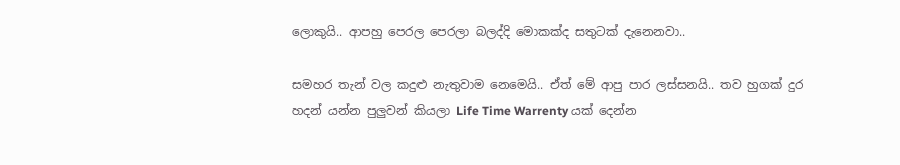ලොකුයි.. ආපහු පෙරල පෙරලා බලද්දි මොකක්ද සතුටක් දැනෙනවා..

සමහර තැන් වල කදුළු නැතුවාම නෙමෙයි.. ඒත් මේ ආපු පාර ලස්සනයි.. තව හුගක් දුර හදන් යන්න පුලුවන් කියලා Life Time Warrenty යක් දෙන්න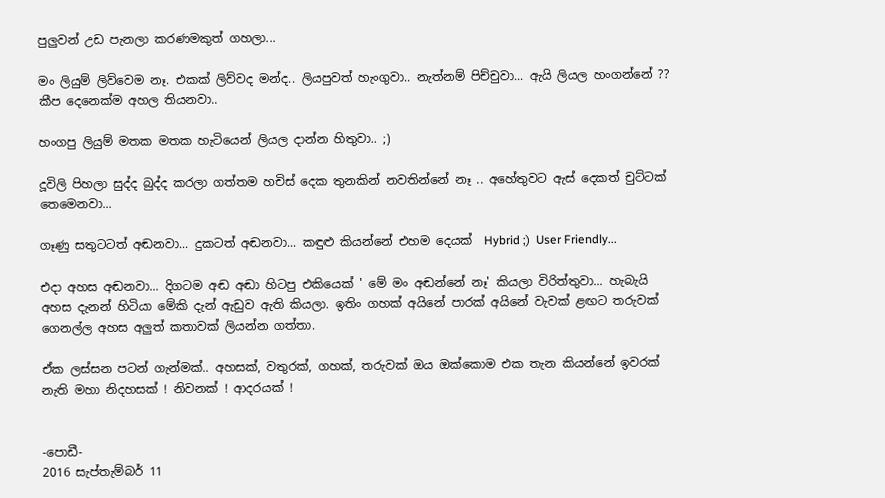පුලුවන් උඩ පැනලා කරණමකුත් ගහලා...

මං ලියුම් ලිව්වෙම නෑ. එකක් ලිව්වද මන්ද.. ලියපුවත් හැංගුවා.. නැත්නම් පිච්චුවා... ඇයි ලියල හංගන්නේ ?? කීප දෙනෙක්ම අහල තියනවා..

හංගපු ලියුම් මතක මතක හැටියෙන් ලියල දාන්න හිතුවා.. ;)

දූවිලි පිහලා සුද්ද බුද්ද කරලා ගත්තම හචිස් දෙක තුනකින් නවතින්නේ නෑ .. අහේතුවට ඇස් දෙකත් චුට්ටක් තෙමෙනවා...

ගෑණු සතුටටත් අඬනවා... දුකටත් අඬනවා... කඳුළු කියන්නේ එහම දෙයක්  Hybrid ;)  User Friendly...

එදා අහස අඬනවා... දිගටම අඬ අඬා හිටපු එකියෙක් ' මේ මං අඬන්නේ නෑ' කියලා විරිත්තුවා... හැබැයි අහස දැනන් හිටියා මේකි දැන් ඇඩුව ඇති කියලා. ඉතිං ගහක් අයිනේ පාරක් අයිනේ වැවක් ළඟට තරුවක් ගෙනල්ල අහස අලුත් කතාවක් ලියන්න ගත්තා.

ඒක ලස්සන පටන් ගැන්මක්.. අහසක්, වතුරක්, ගහක්, තරුවක් ඔය ඔක්කොම එක තැන කියන්නේ ඉවරක් නැති මහා නිදහසක් ! නිවනක් ! ආදරයක් !


-පොඩී-
2016 සැප්තැම්බර් 11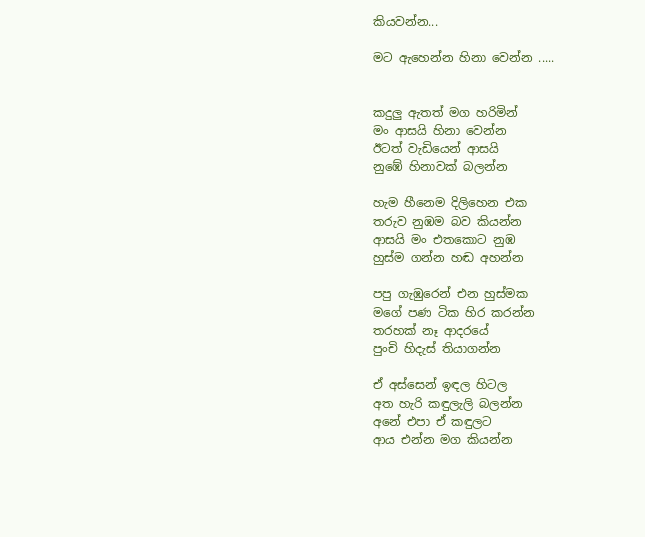කියවන්න...

මට ඇහෙන්න හිනා වෙන්න .....


කදුලු ඇතත් මග හරිමින්
මං ආසයි හිනා වෙන්න
ඊටත් වැඩියෙන් ආසයි
නුඹේ හිනාවක් බලන්න

හැම හීනෙම දිලිහෙන එක
තරුව නුඹම බව කියන්න
ආසයි මං එතකොට නුඹ
හුස්ම ගන්න හඬ අහන්න

පපු ගැඹුරෙන් එන හුස්මක
මගේ පණ ටික හිර කරන්න
තරහක් නෑ ආදරයේ
පුංචි හිදැස් තියාගන්න

ඒ අස්සෙන් ඉඳල හිටල
අත හැරි කඳුලැලි බලන්න
අනේ එපා ඒ කඳුලට
ආය එන්න මග කියන්න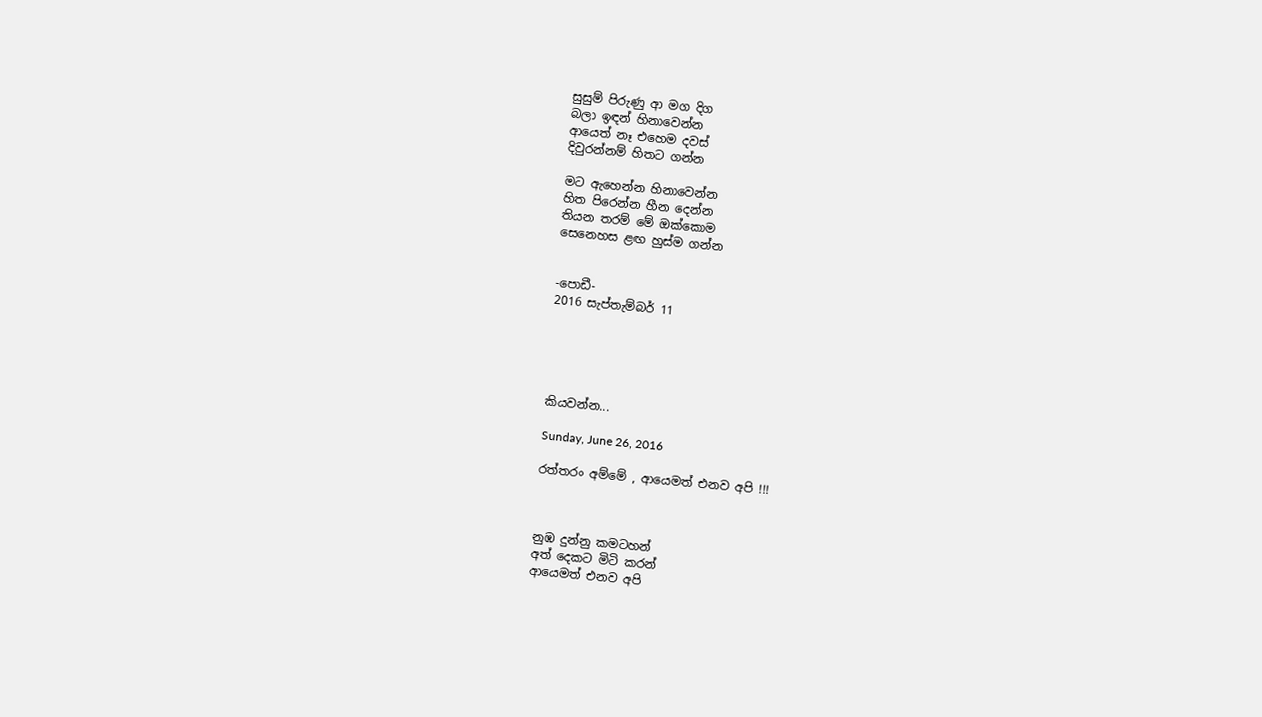සුසුම් පිරුණු ආ මග දිග
බලා ඉඳන් හිනාවෙන්න
ආයෙත් නෑ එහෙම දවස්
දිවුරන්නම් හිතට ගන්න

මට ඇහෙන්න හිනාවෙන්න
හිත පිරෙන්න හීන දෙන්න
තියන තරම් මේ ඔක්කොම
සෙනෙහස ළඟ හුස්ම ගන්න


-පොඩී-
2016 සැප්තැම්බර් 11





කියවන්න...

Sunday, June 26, 2016

රත්තරං අම්මේ , ආයෙමත් එනව අපි !!!



නුඹ දුන්නු කමටහන්
අත් දෙකට මිටි කරන්
ආයෙමත් එනව අපි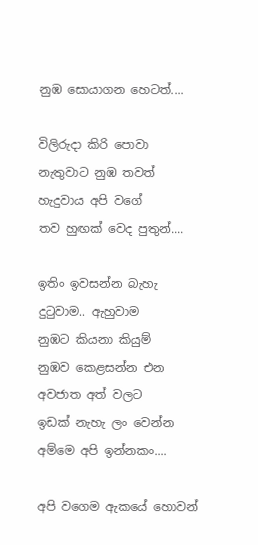නුඹ සොයාගන හෙටත්....

විලිරුදා කිරි පොවා
නැතුවාට නුඹ තවත්
හැදුවාය අපි වගේ
තව හුඟක් වෙද පුතුන්....

ඉතිං ඉවසන්න බැහැ
දුටුවාම.. ඇහුවාම
නුඹට කියනා කියුම්
නුඹව කෙළසන්න එන
අවජාත අත් වලට
ඉඩක් නැහැ ලං වෙන්න
අම්මෙ අපි ඉන්නකං....

අපි වගෙම ඇකයේ හොවන්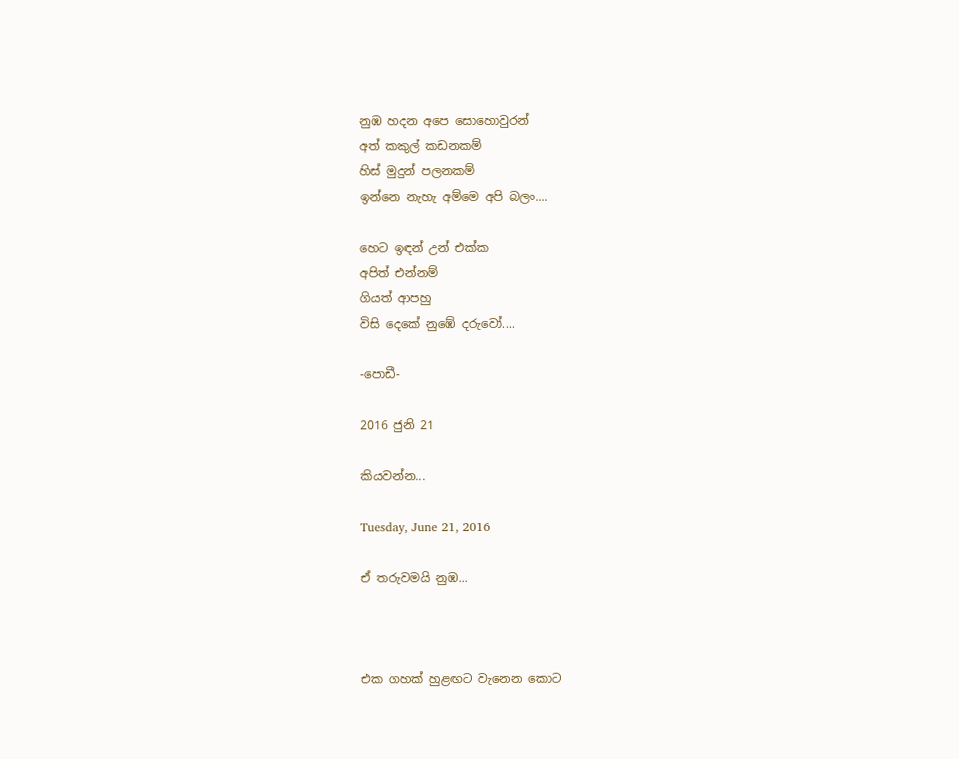නුඹ හදන අපෙ සොහොවුරන්
අත් කකුල් කඩනකම්
හිස් මුදුන් පලනකම්
ඉන්නෙ නැහැ අම්මෙ අපි බලං....

හෙට ඉඳන් උන් එක්ක
අපිත් එන්නම්
ගියත් ආපහු
විසි දෙකේ නුඹේ දරුවෝ....

-පොඩී-

2016 ජුනි 21

කියවන්න...

Tuesday, June 21, 2016

ඒ තරුවමයි නුඹ...



එක ගහක් හුළඟට වැනෙන කොට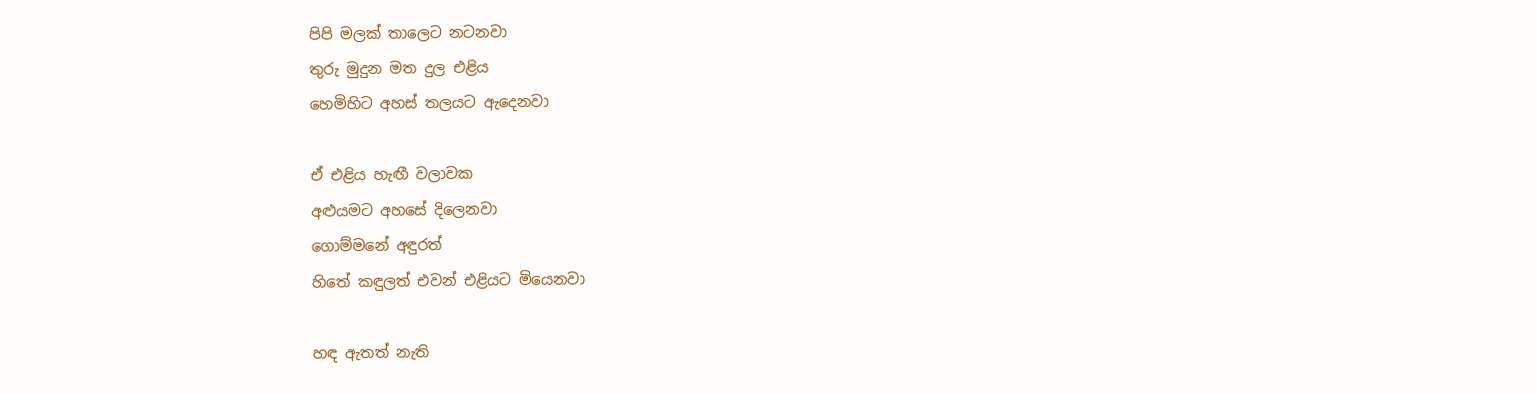පිපි මලක් තාලෙට නටනවා
තුරු මුදුන මත දුල එළිය
හෙමිහිට අහස් තලයට ඇදෙනවා

ඒ එළිය හැඟී වලාවක
අළුයමට අහසේ දිලෙනවා
ගොම්මනේ අඳුරත්
හිතේ කඳුලත් එවන් එළියට මියෙනවා

හඳ ඇතත් නැති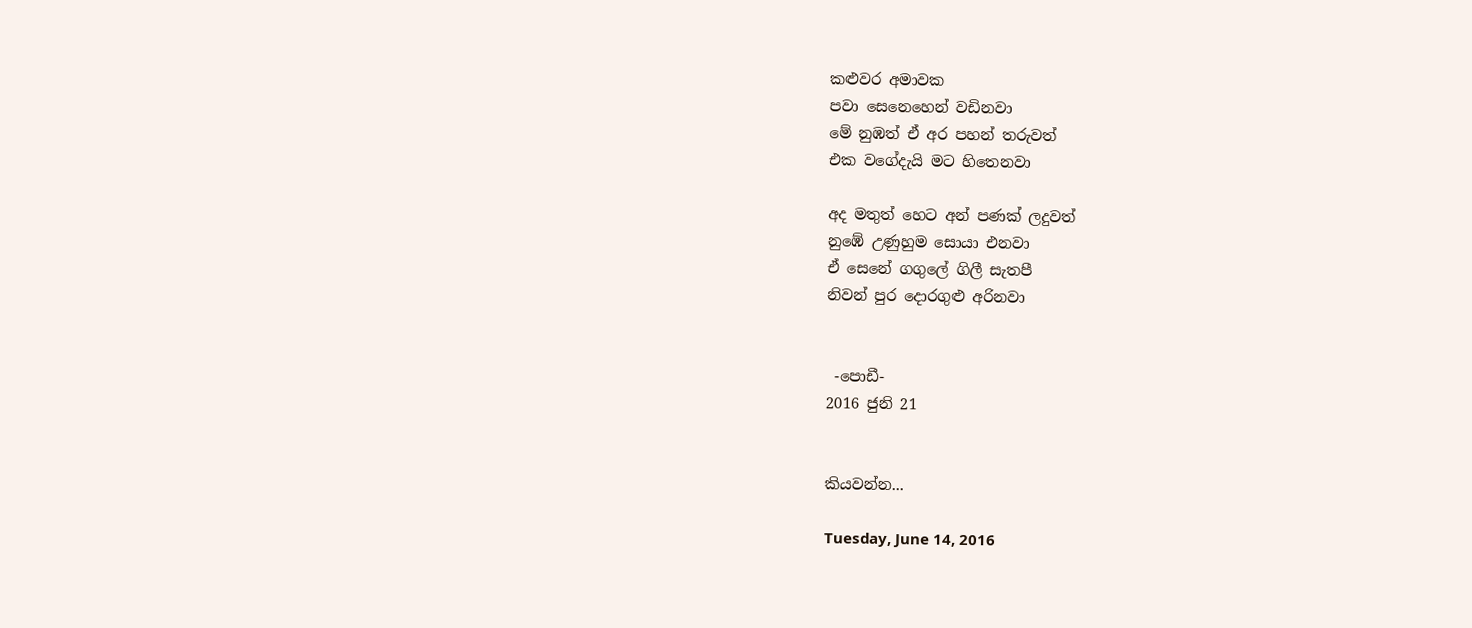කළුවර අමාවක
පවා සෙනෙහෙන් වඩිනවා
මේ නුඹත් ඒ අර පහන් තරුවත්
එක වගේදැයි මට හිතෙනවා

අද මතුත් හෙට අන් පණක් ලදුවත්
නුඹේ උණුහුම සොයා එනවා
ඒ සෙනේ ගගුලේ ගිලී සැතපී
නිවන් පුර දොරගුළු අරිනවා


 -පොඩී-
2016 ජුනි 21


කියවන්න...

Tuesday, June 14, 2016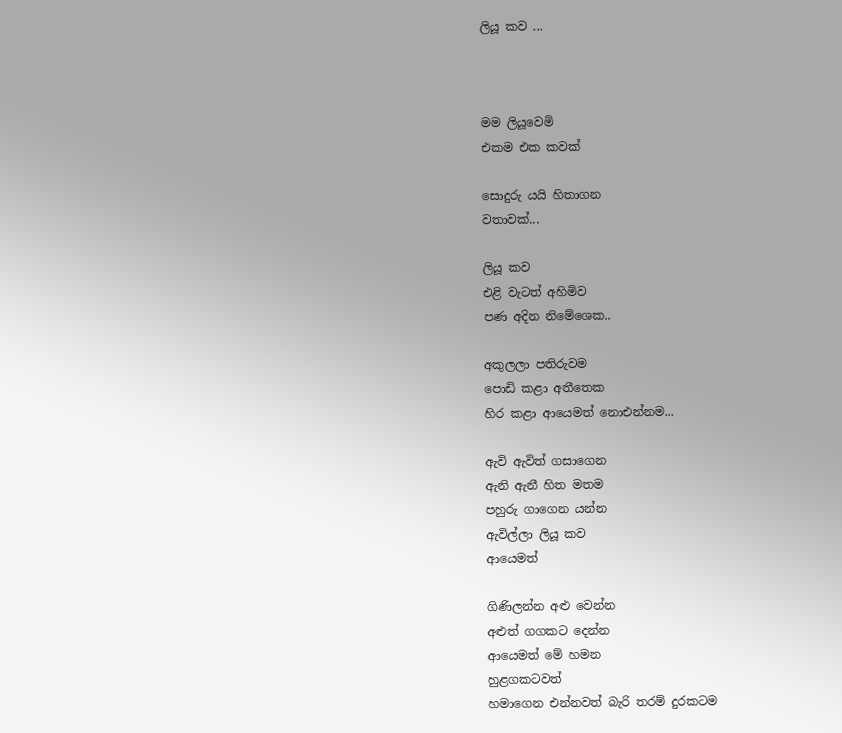ලියූ කව ...



මම ලියූවෙමි
එකම එක කවක්

සොදුරු යයි හිතාගන
වතාවක්...

ලියූ කව
එළි වැටත් අහිමිව
පණ අදින නිමේශෙක..

අකුලලා පතිරුවම
පොඩි කළා අතීතෙක
හිර කළා ආයෙමත් නොඑන්නම...

ඇවි ඇවිත් ගසාගෙන
ඇනි ඇනී හිත මතම
පහුරු ගාගෙන යන්න
ඇවිල්ලා ලියූ කව
ආයෙමත්

ගිණිලන්න අළු වෙන්න
අළුත් ගගකට දෙන්න
ආයෙමත් මේ හමන
හුළගකටවත්
හමාගෙන එන්නවත් බැරි තරම් දුරකටම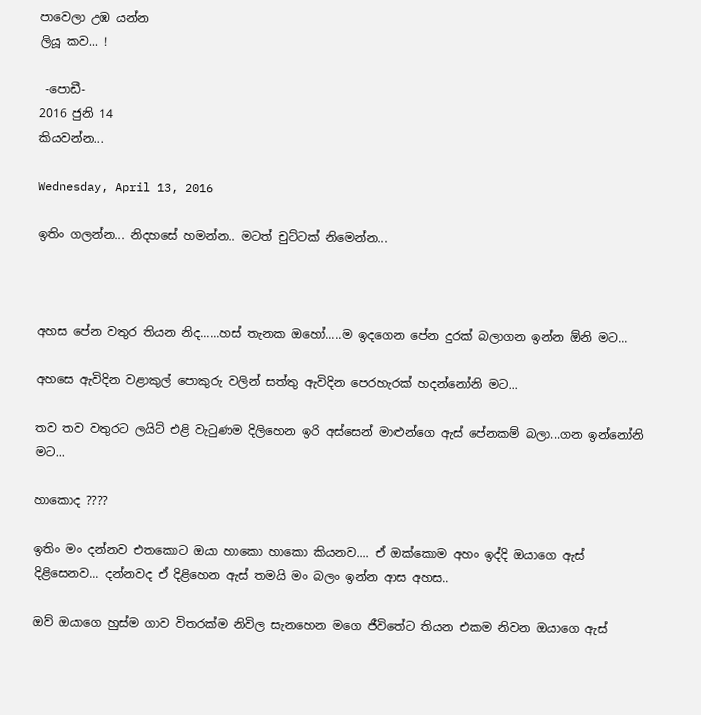පාවෙලා උඹ යන්න
ලියූ කව... !

 -පොඩී-
2016 ජුනි 14
කියවන්න...

Wednesday, April 13, 2016

ඉතිං ගලන්න... නිදහසේ හමන්න.. මටත් චුට්ටක් නිමෙන්න...



අහස පේන වතුර තියන නිද......හස් තැනක ඔහෝ.....ම ඉදගෙන පේන දුරක් බලාගන ඉන්න ඕනි මට...

අහසෙ ඇවිදින වළාකුල් පොකුරු වලින් සත්තු ඇවිදින පෙරහැරක් හදන්නෝනි මට...

තව තව වතුරට ලයිට් එළි වැටුණම දිලිහෙන ඉරි අස්සෙන් මාළුන්ගෙ ඇස් පේනකම් බලා...ගන ඉන්නෝනි මට...

හාකොද ????

ඉතිං මං දන්නව එතකොට ඔයා හාකො හාකො කියනව.... ඒ ඔක්කොම අහං ඉද්දි ඔයාගෙ ඇස් දිළිසෙනව... දන්නවද ඒ දිළිහෙන ඇස් තමයි මං බලං ඉන්න ආස අහස..

ඔව් ඔයාගෙ හුස්ම ගාව විතරක්ම නිවිල සැනහෙන මගෙ ජීවිතේට තියන එකම නිවන ඔයාගෙ ඇස්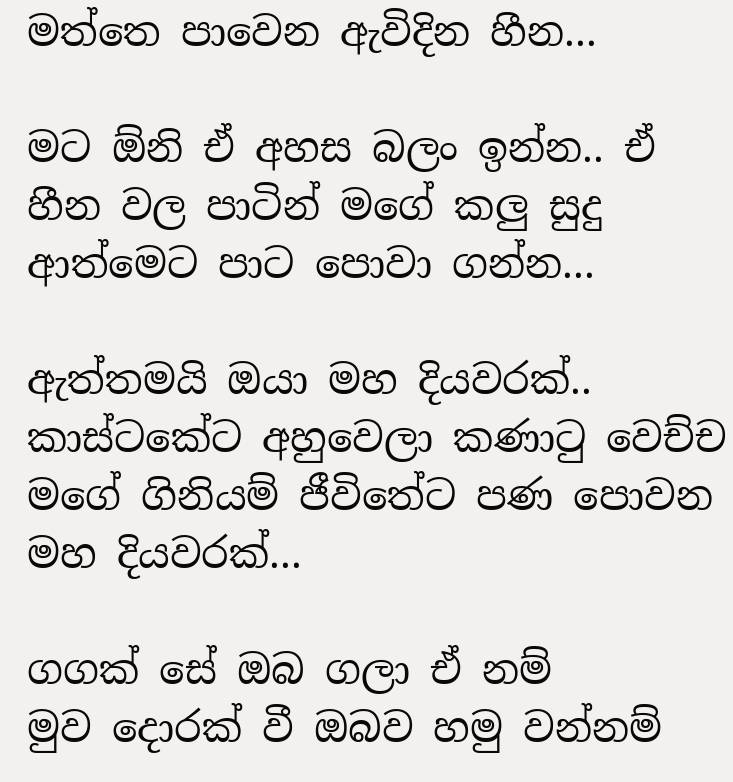මත්තෙ පාවෙන ඇවිදින හීන...

මට ඕනි ඒ අහස බලං ඉන්න.. ඒ හීන වල පාටින් මගේ කලු සුදු ආත්මෙට පාට පොවා ගන්න...

ඇත්තමයි ඔයා මහ දියවරක්.. කාස්ටකේට අහුවෙලා කණාටු වෙච්ච මගේ ගිනියම් ජීවිතේට පණ පොවන මහ දියවරක්...

ගගක් සේ ඔබ ගලා ඒ නම්
මුව දොරක් වී ඔබව හමු වන්නම්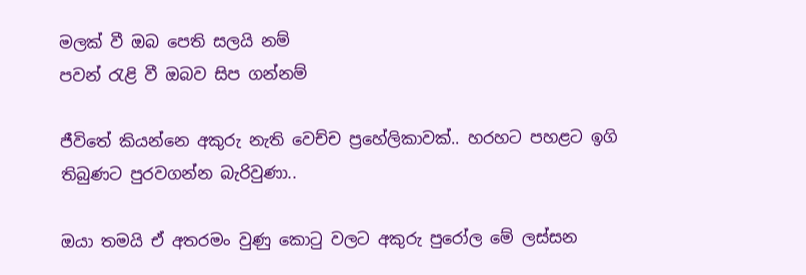මලක් වී ඔබ පෙති සලයි නම්
පවන් රැළි වී ඔබව සිප ගන්නම්

ජීවිතේ කියන්නෙ අකුරු නැති වෙච්ච ප්‍රහේලිකාවක්.. හරහට පහළට ඉගි තිබුණට පුරවගන්න බැරිවුණා..

ඔයා තමයි ඒ අතරමං වුණු කොටු වලට අකුරු පුරෝල මේ ලස්සන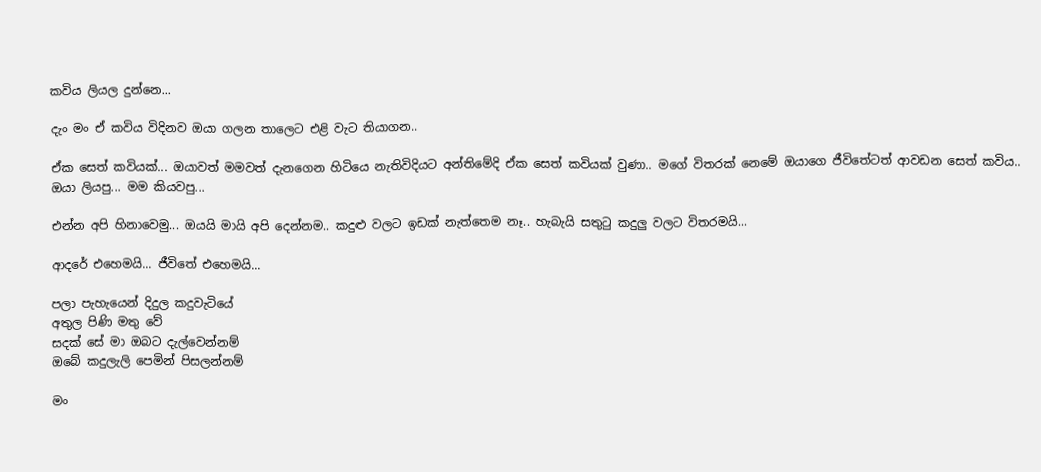කවිය ලියල දුන්නෙ...

දැං මං ඒ කවිය විදිනව ඔයා ගලන තාලෙට එළි වැට තියාගන..

ඒක සෙත් කවියක්... ඔයාවත් මමවත් දැනගෙන හිටියෙ නැතිවිදියට අන්තිමේදි ඒක සෙත් කවියක් වුණා.. මගේ විතරක් නෙමේ ඔයාගෙ ජීවිතේටත් ආවඩන සෙත් කවිය.. ඔයා ලියපු... මම කියවපු...

එන්න අපි හිනාවෙමු... ඔයයි මායි අපි දෙන්නම.. කදුළු වලට ඉඩක් නැත්තෙම නෑ.. හැබැයි සතුටු කදුලු වලට විතරමයි...

ආදරේ එහෙමයි... ජීවිතේ එහෙමයි...

පලා පැහැයෙන් දිදුල කදුවැටියේ
අතුල පිණි මතු වේ
සදක් සේ මා ඔබට දැල්වෙන්නම්
ඔබේ කදුලැලි පෙමින් පිසලන්නම්

මං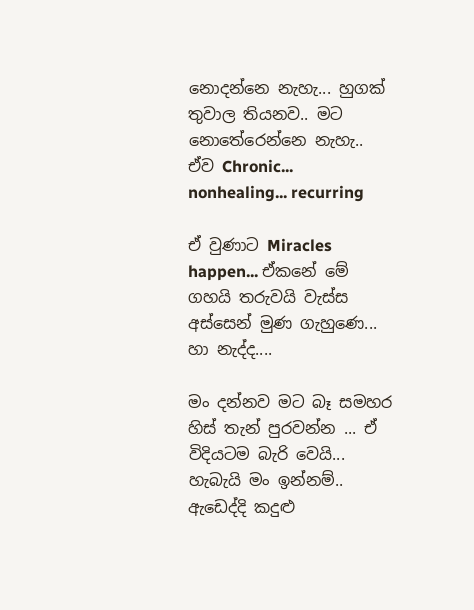නොදන්නෙ නැහැ... හුගක් තුවාල තියනව.. මට නොතේරෙන්නෙ නැහැ.. ඒව Chronic... nonhealing... recurring

ඒ වුණාට Miracles happen... ඒකනේ මේ ගහයි තරුවයි වැස්ස අස්සෙන් මුණ ගැහුණෙ... හා නැද්ද....

මං දන්නව මට බෑ සමහර හිස් තැන් පුරවන්න ... ඒ විදියටම බැරි වෙයි... හැබැයි මං ඉන්නම්.. ඇඩෙද්දි කදුළු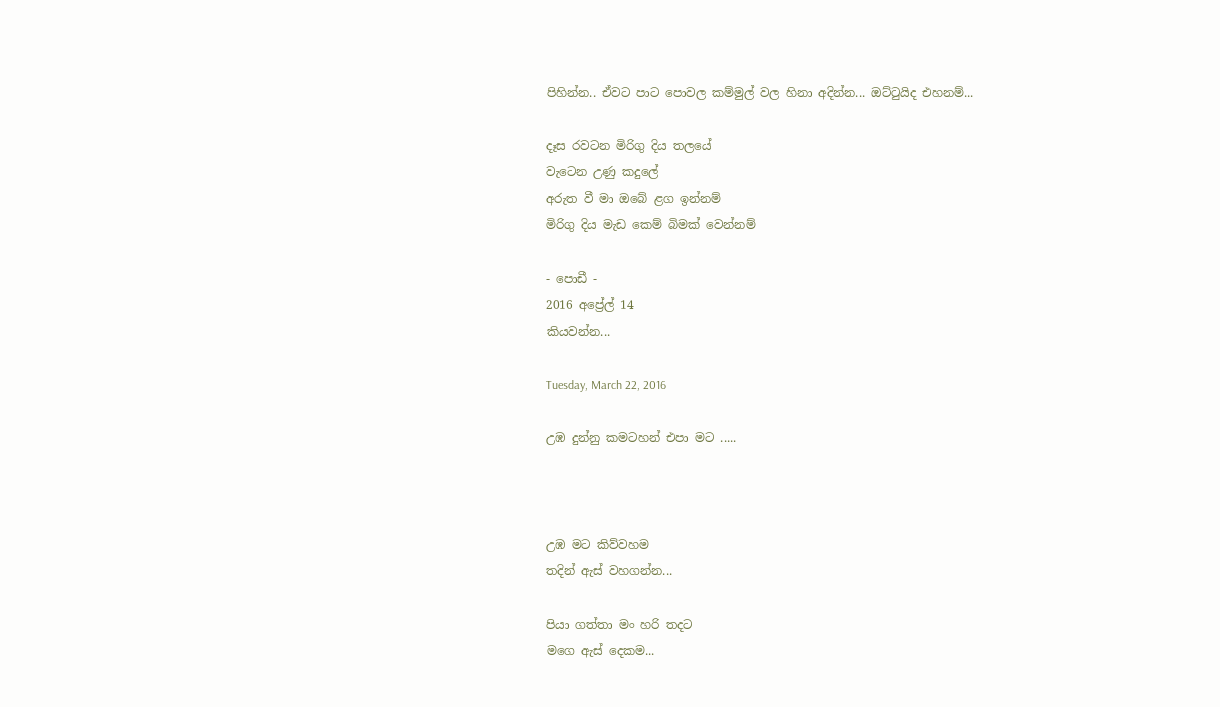පිහින්න.. ඒවට පාට පොවල කම්මුල් වල හිනා අදින්න... ඔට්ටුයිද එහනම්...

දෑස රවටන මිරිගු දිය තලයේ
වැටෙන උණු කදුලේ
අරුත වී මා ඔබේ ළග ඉන්නම්
මිරිගු දිය මැඩ කෙම් බිමක් වෙන්නම්

- පොඩී -
2016 අප්‍රේල් 14
කියවන්න...

Tuesday, March 22, 2016

උඹ දුන්නු කමටහන් එපා මට .....



උඹ මට කිව්වහම
තදින් ඇස් වහගන්න...

පියා ගත්තා මං හරි තදට
මගෙ ඇස් දෙකම...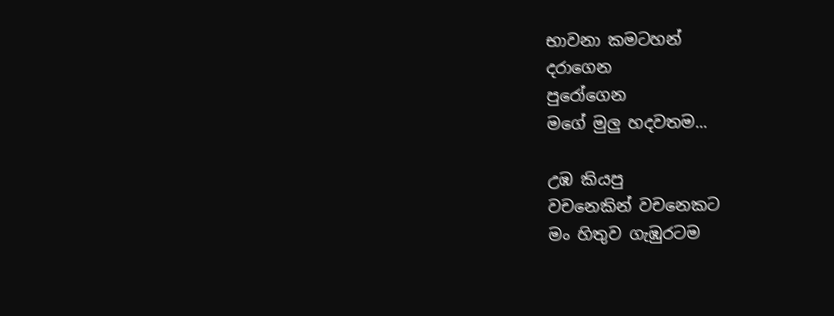භාවනා කමටහන්
දරාගෙන
පුරෝගෙන
මගේ මුලු හදවතම...

උඹ කියපු
වචනෙකින් වචනෙකට
මං හිතුව ගැඹුරටම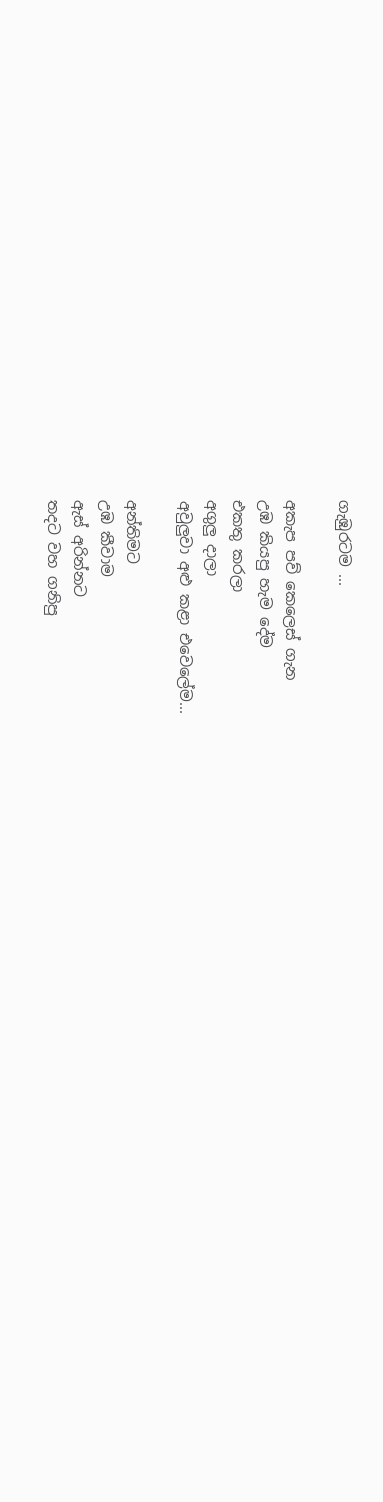ගැඹුරටම ...

අකැප පව් කෙලෙස් ගැන
උඹ කියපු හැම දේම
එකතු කරලා
අගුලු දාලා
අවුලුවා අළු කළා එවෙලේම...

අන්තිමට
උඹ කීවාම
ඇස් අරින්නට
තදට වහ ගනිපු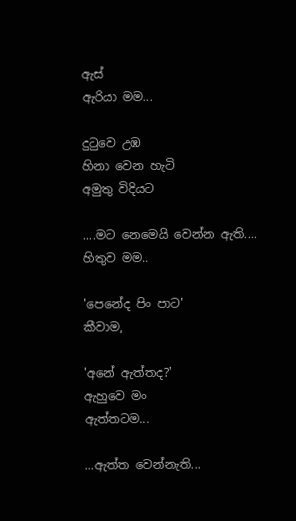ඇස්
ඇරියා මම...

දුටුවෙ උඹ
හිනා වෙන හැටි
අමුතු විදියට

....මට නෙමෙයි වෙන්න ඇති....
හිතුව මම..

'පෙනේද පිං පාට'
කීවාම,

'අනේ ඇත්තද?'
ඇහුවෙ මං
ඇත්තටම...

...ඇත්ත වෙන්නැති...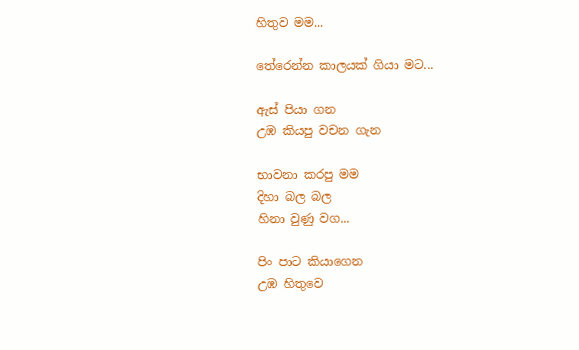හිතුව මම...

තේරෙන්න කාලයක් ගියා මට...

ඇස් පියා ගන
උඹ කියපු වචන ගැන

භාවනා කරපු මම
දිහා බල බල
හිනා වුණු වග...

පිං පාට කියාගෙන
උඹ හිතුවෙ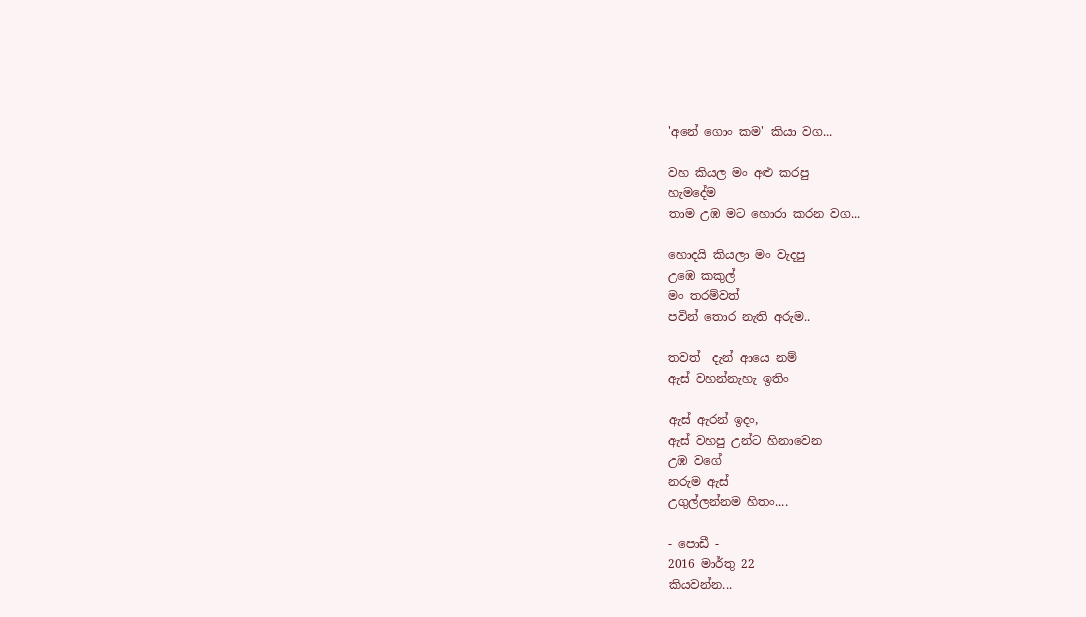'අනේ ගොං කම' කියා වග...

වහ කියල මං අළු කරපු
හැමදේම
තාම උඹ මට හොරා කරන වග...

හොදයි කියලා මං වැදපු
උඹෙ කකුල්
මං තරම්වත්
පවින් තොර නැති අරුම..

තවත්  දැන් ආයෙ නම්
ඇස් වහන්නැහැ ඉතිං

ඇස් ඇරන් ඉදං,
ඇස් වහපු උන්ට හිනාවෙන
උඹ වගේ
නරුම ඇස්
උගුල්ලන්නම හිතං....

- පොඩී -
2016 මාර්තු 22
කියවන්න...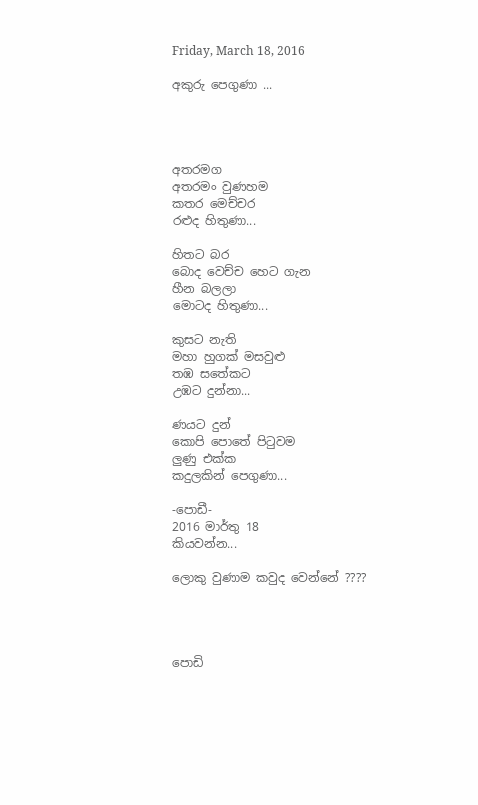Friday, March 18, 2016

අකුරු පෙගුණා ...




අතරමග
අතරමං වුණහම
කතර මෙච්චර
රළුද හිතුණා...

හිතට බර
බොද වෙච්ච හෙට ගැන
හීන බලලා
මොටද හිතුණා...

කුසට නැති
මහා හුගක් මසවුළු
තඹ සතේකට
උඹට දුන්නා...

ණයට දුන්
කොපි පොතේ පිටුවම
ලුණු එක්ක
කදුලකින් පෙගුණා...

-පොඩී-
2016 මාර්තු 18
කියවන්න...

ලොකු වුණාම කවුද වෙන්නේ ????




පොඩි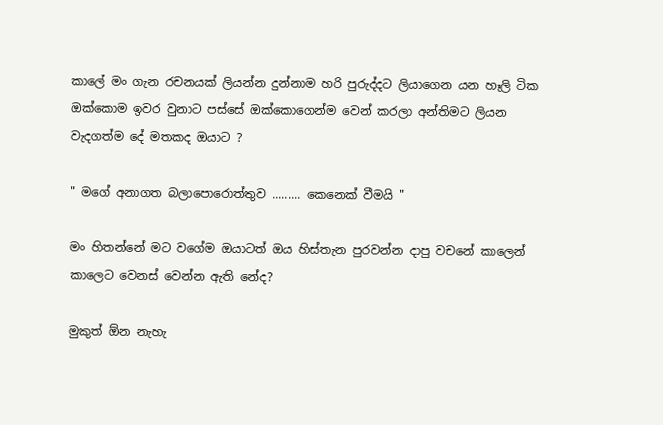කාලේ මං ගැන රචනයක් ලියන්න දුන්නාම හරි පුරුද්දට ලියාගෙන යන හෑලි ටික ඔක්කොම ඉවර වුනාට පස්සේ ඔක්කොගෙන්ම වෙන් කරලා අන්තිමට ලියන වැදගත්ම දේ මතකද ඔයාට ?

" මගේ අනාගත බලාපොරොත්තුව ......... කෙනෙක් වීමයි "

මං හිතන්නේ මට වගේම ඔයාටත් ඔය හිස්තැන පුරවන්න දාපු වචනේ කාලෙන් කාලෙට වෙනස් වෙන්න ඇති නේද?

මුකුත් ඕන නැහැ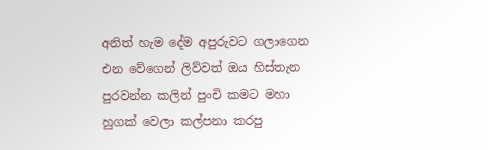අනිත් හැම දේම අපුරුවට ගලාගෙන එන වේගෙන් ලිව්වත් ඔය හිස්තැන පුරවන්න කලින් පුංචි කමට මහා හුගක් වෙලා කල්පනා කරපු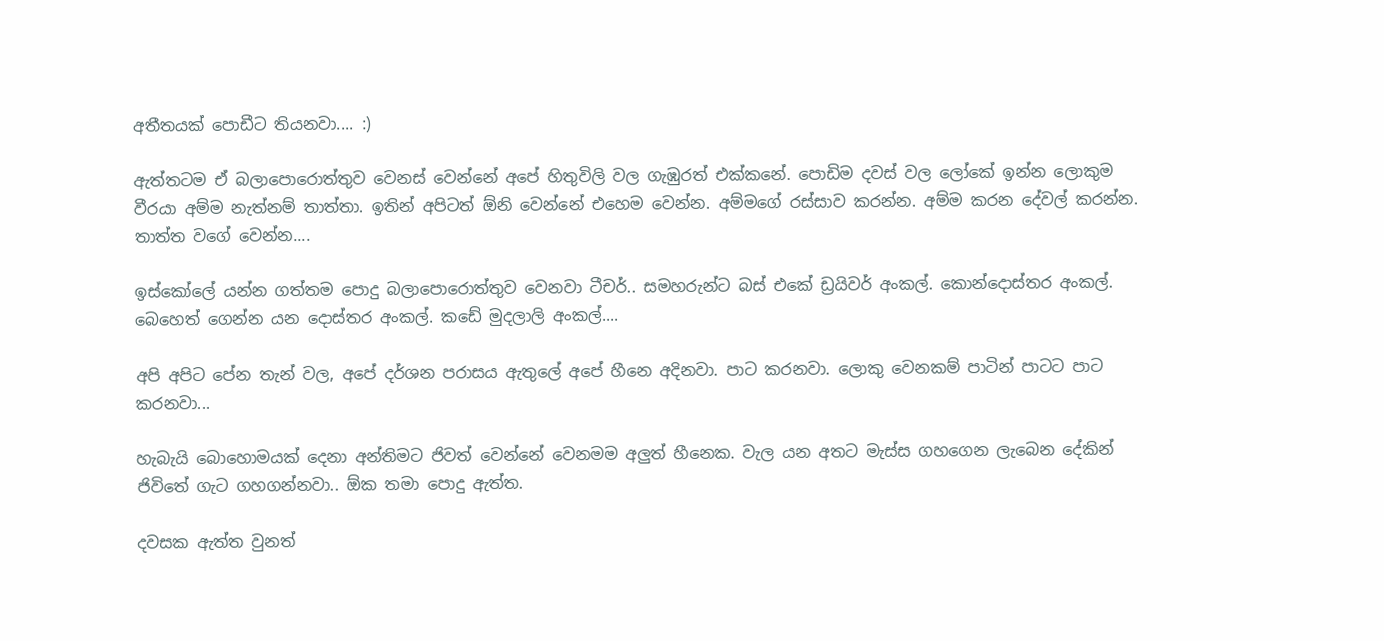අතීතයක් පොඩීට තියනවා.... :)

ඇත්තටම ඒ බලාපොරොත්තුව වෙනස් වෙන්නේ අපේ හිතුවිලි වල ගැඹුරත් එක්කනේ. පොඩිම දවස් වල ලෝකේ ඉන්න ලොකුම වීරයා අම්ම නැත්නම් තාත්තා. ඉතින් අපිටත් ඕනි වෙන්නේ එහෙම වෙන්න. අම්මගේ රස්සාව කරන්න. අම්ම කරන දේවල් කරන්න. තාත්ත වගේ වෙන්න....

ඉස්කෝලේ යන්න ගත්තම පොදු බලාපොරොත්තුව වෙනවා ටීචර්.. සමහරුන්ට බස් එකේ ඩ්‍රයිවර් අංකල්. කොන්දොස්තර අංකල්. බෙහෙත් ගෙන්න යන දොස්තර අංකල්. කඩේ මුදලාලි අංකල්....

අපි අපිට පේන තැන් වල, අපේ දර්ශන පරාසය ඇතුලේ අපේ හීනෙ අදිනවා. පාට කරනවා. ලොකු වෙනකම් පාටින් පාටට පාට කරනවා...

හැබැයි බොහොමයක් දෙනා අන්තිමට ජිවත් වෙන්නේ වෙනමම අලුත් හීනෙක. වැල යන අතට මැස්ස ගහගෙන ලැබෙන දේකින් ජිවිතේ ගැට ගහගන්නවා.. ඕක තමා පොදු ඇත්ත.

දවසක ඇත්ත වුනත්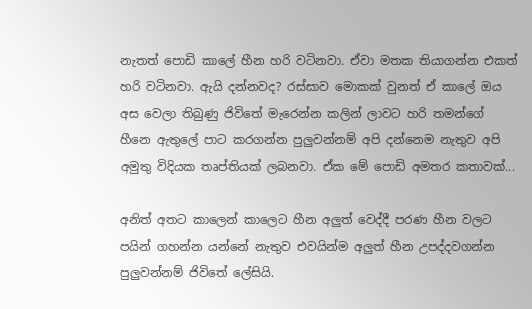නැතත් පොඩි කාලේ හීන හරි වටිනවා. ඒවා මතක තියාගන්න එකත් හරි වටිනවා. ඇයි දන්නවද? රස්සාව මොකක් වුනත් ඒ කාලේ ඔය අස වෙලා තිබුණු ජිවිතේ මැරෙන්න කලින් ලාවට හරි තමන්ගේ හීනෙ ඇතුලේ පාට කරගන්න පුලුවන්නම් අපි දන්නෙම නැතුව අපි අමුතු විදියක තෘප්තියක් ලබනවා. ඒක මේ පොඩි අමතර කතාවක්...

අනිත් අතට කාලෙන් කාලෙට හීන අලුත් වෙද්දී පරණ හීන වලට පයින් ගහන්න යන්නේ නැතුව එවයින්ම අලුත් හීන උපද්දවගන්න පුලුවන්නම් ජිවිතේ ලේසියි.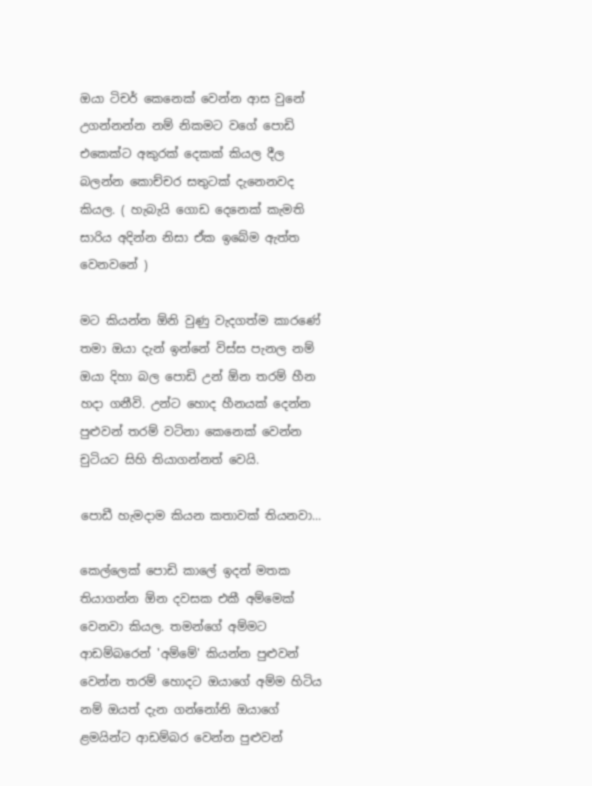ඔයා ටිචර් කෙනෙක් වෙන්න ආස වුනේ උගන්නන්න නම් නිකමට වගේ පොඩි එකෙක්ට අකුරක් දෙකක් කියල දීල බලන්න කොච්චර සතුටක් දැනෙනවද කියල. ( හැබැයි ගොඩ දෙනෙක් කැමති සාරිය අදින්න නිසා ඒක ඉබේම ඇත්ත වෙනවනේ )

මට කියන්න ඕනි වුණු වැදගත්ම කාරණේ තමා ඔයා දැන් ඉන්නේ විස්ස පැනල නම් ඔයා දිහා බල පොඩි උන් ඕන තරම් හීන හදා ගනීවි. උන්ට හොද හීනයක් දෙන්න පුළුවන් තරම් වටිනා කෙනෙක් වෙන්න චුටියට සිහි තියාගන්නත් වෙයි.

පොඩී හැමදාම කියන කතාවක් තියනවා...

කෙල්ලෙක් පොඩි කාලේ ඉදන් මතක තියාගන්න ඕන දවසක එකී අම්මෙක් වෙනවා කියල. තමන්ගේ අම්මට ආඩම්බරෙන් 'අම්මේ' කියන්න පුළුවන් වෙන්න තරම් හොදට ඔයාගේ අම්ම හිටිය නම් ඔයත් දැන ගන්නෝනි ඔයාගේ ළමයින්ට ආඩම්බර වෙන්න පුළුවන්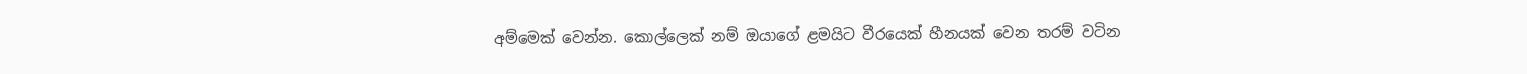අම්මෙක් වෙන්න. කොල්ලෙක් නම් ඔයාගේ ළමයිට වීරයෙක් හීනයක් වෙන තරම් වටින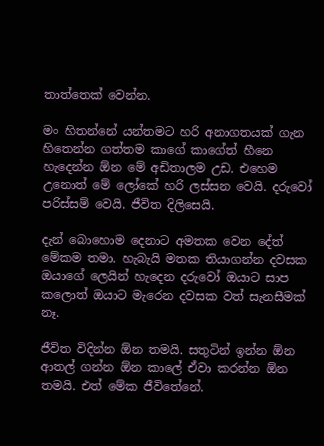තාත්තෙක් වෙන්න.

මං හිතන්නේ යන්තමට හරි අනාගතයක් ගැන හිතෙන්න ගත්තම කාගේ කාගේත් හීනෙ හැදෙන්න ඕන මේ අඩිතාලම උඩ. එහෙම උනොත් මේ ලෝකේ හරි ලස්සන වෙයි. දරුවෝ පරිස්සම් වෙයි. ජීවිත දිලිසෙයි.

දැන් බොහොම දෙනාට අමතක වෙන දේත් මේකම තමා. හැබැයි මතක තියාගන්න දවසක ඔයාගේ ලෙයින් හැදෙන දරුවෝ ඔයාට සාප කලොත් ඔයාට මැරෙන දවසක වත් සැනසීමක් නෑ.

ජීවිත විදින්න ඕන තමයි. සතුටින් ඉන්න ඕන ආතල් ගන්න ඕන කාලේ ඒවා කරන්න ඕන තමයි. එත් මේක ජීවිතේනේ.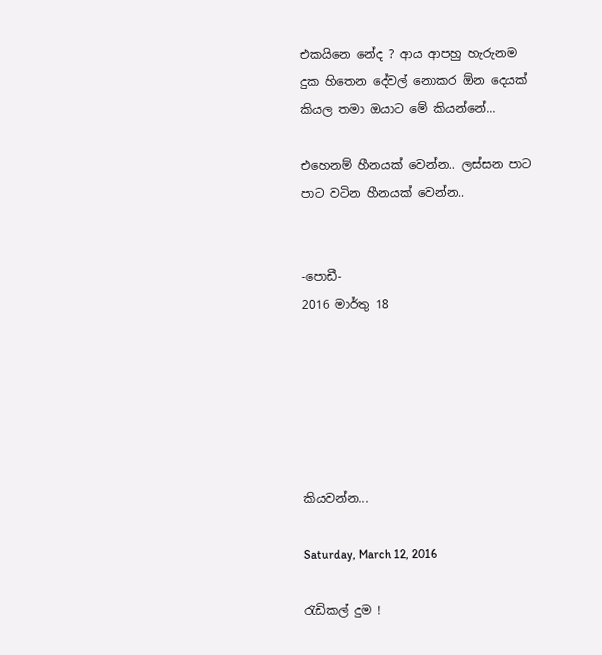එකයිනෙ නේද ? ආය ආපහු හැරුනම දුක හිතෙන දේවල් නොකර ඕන දෙයක් කියල තමා ඔයාට මේ කියන්නේ...

එහෙනම් හීනයක් වෙන්න.. ලස්සන පාට පාට වටින හීනයක් වෙන්න..


-පොඩී-
2016 මාර්තු 18






කියවන්න...

Saturday, March 12, 2016

රැඩිකල් දුම !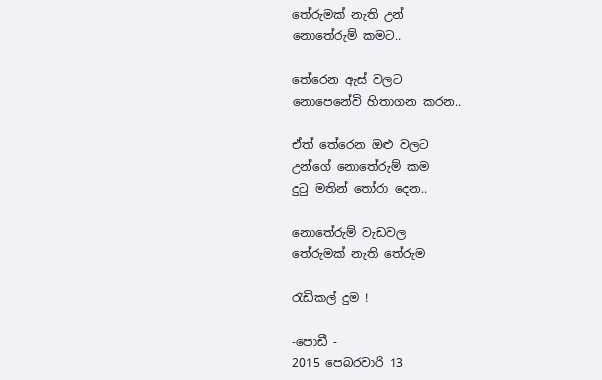තේරුමක් නැති උන්
නොතේරුම් කමට..

තේරෙන ඇස් වලට
නොපෙනේවි හිතාගන කරන..

ඒත් තේරෙන ඔළු වලට
උන්ගේ නොතේරුම් කම
දුටු මතින් තෝරා දෙන..

නොතේරුම් වැඩවල
තේරුමක් නැති තේරුම

රැඩිකල් දුම !

-පොඩී -
2015 පෙබරවාරි 13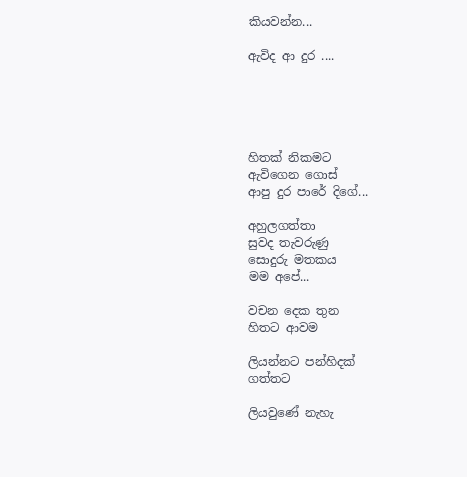කියවන්න...

ඇවිද ආ දුර ....





හිතක් නිකමට
ඇවිගෙන ගොස්
ආපු දුර පාරේ දිගේ...

අහුලගත්තා
සුවද තැවරුණු
සොදුරු මතකය
මම අපේ...

වචන දෙක තුන
හිතට ආවම

ලියන්නට පන්හිදක්
ගත්තට

ලියවුණේ නැහැ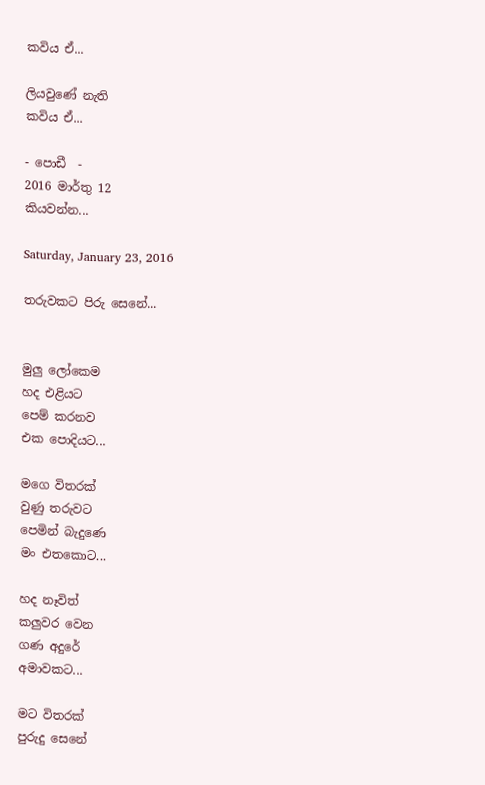කවිය ඒ...

ලියවුණේ නැති
කවිය ඒ...

- පොඩී  -
2016 මාර්තු 12
කියවන්න...

Saturday, January 23, 2016

තරුවකට පිරු සෙනේ...


මුලු ලෝකෙම
හද එළියට
පෙම් කරනව
එක පොදියට...

මගෙ විතරක්
වුණු තරුවට
පෙමින් බැදුණෙ
මං එතකොට...

හද නෑවිත්
කලුවර වෙන
ගණ අදුරේ
අමාවකට...

මට විතරක්
පුරුදු සෙනේ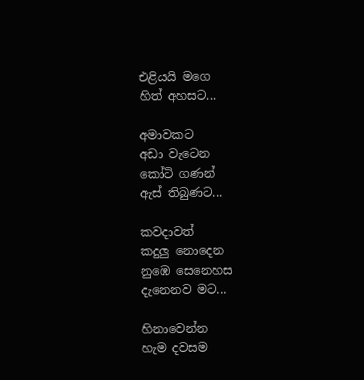එළියයි මගෙ
හිත් අහසට...

අමාවකට
අඩා වැටෙන
කෝටි ගණන්
ඇස් තිබුණට...

කවදාවත්
කදුලු නොදෙන
නුඹෙ සෙනෙහස
දැනෙනව මට...

හිනාවෙන්න
හැම දවසම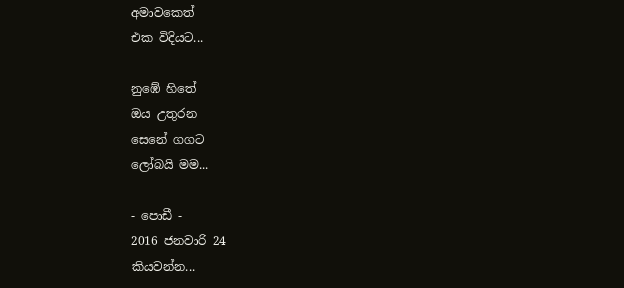අමාවකෙත්
එක විදියට...

නුඹේ හිතේ
ඔය උතුරන
සෙනේ ගගට
ලෝබයි මම...

- පොඩී -
2016 ජනවාරි 24
කියවන්න...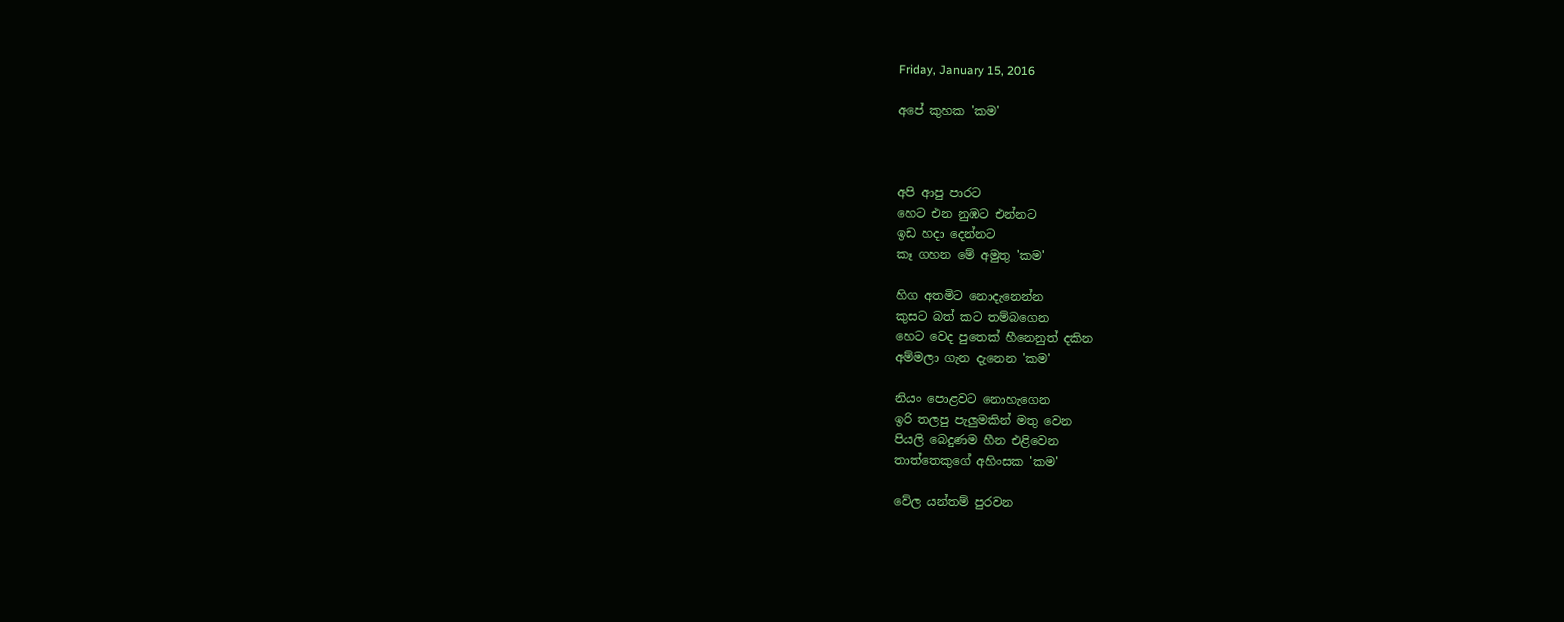Friday, January 15, 2016

අපේ කුහක 'කම'



අපි ආපු පාරට
හෙට එන නුඹට එන්නට
ඉඩ හදා දෙන්නට
කෑ ගහන මේ අමුතු 'කම'

හිග අතමිට නොදැනෙන්න
කුසට බත් කට තම්බගෙන
හෙට වෙද පුතෙක් හීනෙනුත් දකින
අම්මලා ගැන දැනෙන 'කම'

නියං පොළවට නොහැගෙන
ඉරි තලපු පැලුමකින් මතු වෙන
පියලි බෙදුණම හීන එළිවෙන
තාත්තෙකුගේ අහිංසක 'කම'

වේල යන්තම් පුරවන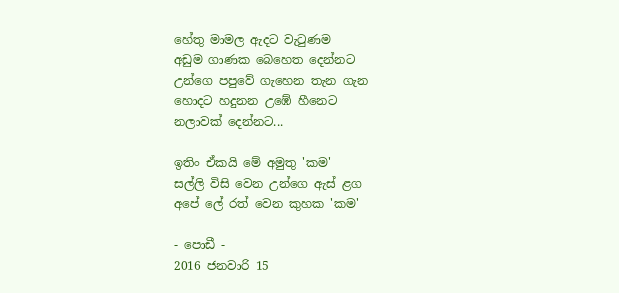හේතු මාමල ඇදට වැටුණම
අඩුම ගාණක බෙහෙත දෙන්නට
උන්ගෙ පපුවේ ගැහෙන තැන ගැන
හොදට හදුනන උඹේ හීනෙට
නලාවක් දෙන්නට...

ඉතිං ඒකයි මේ අමුතු 'කම'
සල්ලි විසි වෙන උන්ගෙ ඇස් ළග
අපේ ලේ රත් වෙන කුහක 'කම'

- පොඩී -
2016 ජනවාරි 15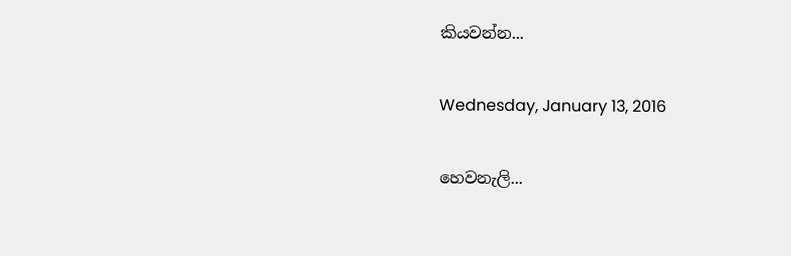කියවන්න...

Wednesday, January 13, 2016

හෙවනැලි...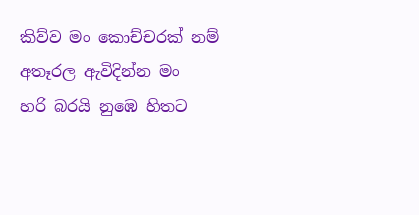කිව්ව මං කොච්චරක් නම්
අතෑරල ඇවිදින්න මං
හරි බරයි නුඹෙ හිතට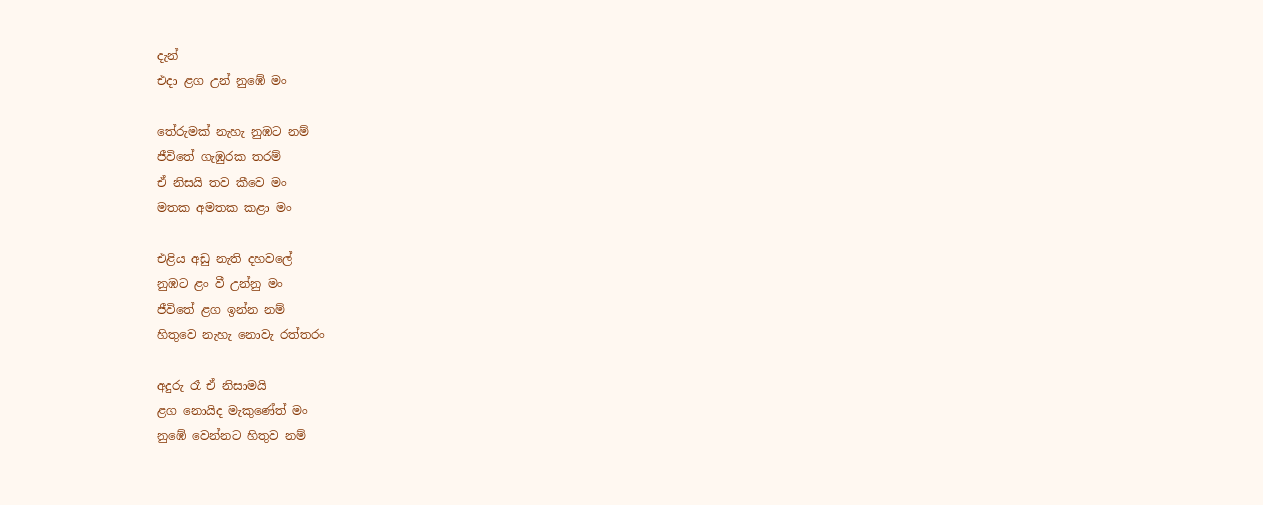දැන්
එදා ළග උන් නුඹේ මං

තේරුමක් නැහැ නුඹට නම්
ජීවිතේ ගැඹුරක තරම්
ඒ නිසයි තව කීවෙ මං
මතක අමතක කළා මං

එළිය අඩු නැති දහවලේ
නුඹට ළං වී උන්නු මං
ජීවිතේ ළග ඉන්න නම්
හිතුවෙ නැහැ නොවැ රත්තරං

අදුරු රෑ ඒ නිසාමයි
ළග නොයිද මැකුණේත් මං
නුඹේ වෙන්නට හිතුව නම්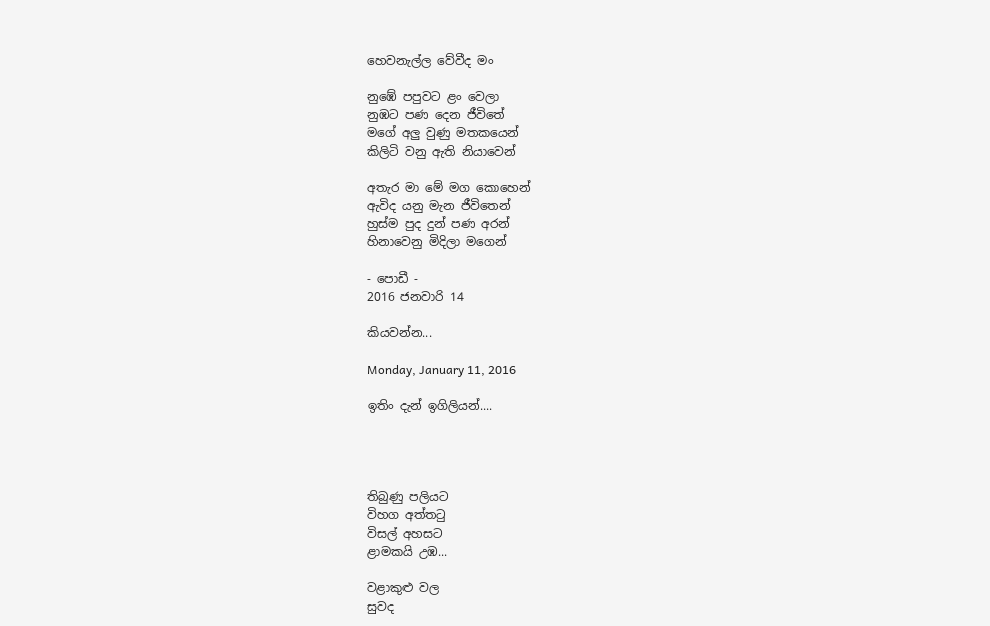හෙවනැල්ල වේවීද මං

නුඹේ පපුවට ළං වෙලා
නුඹට පණ දෙන ජීවිතේ
මගේ අලු වුණු මතකයෙන්
කිලිටි වනු ඇති නියාවෙන්

අතැර මා මේ මග කොහෙන්
ඇවිද යනු මැන ජීවිතෙන්
හුස්ම පුද දුන් පණ අරන්
හිනාවෙනු මිදිලා මගෙන්

- පොඩී -
2016 ජනවාරි 14

කියවන්න...

Monday, January 11, 2016

ඉතිං දැන් ඉගිලියන්....




තිබුණු පලියට
විහග අත්තටු
විසල් අහසට
ළාමකයි උඹ...

වළාකුළු වල
සුවද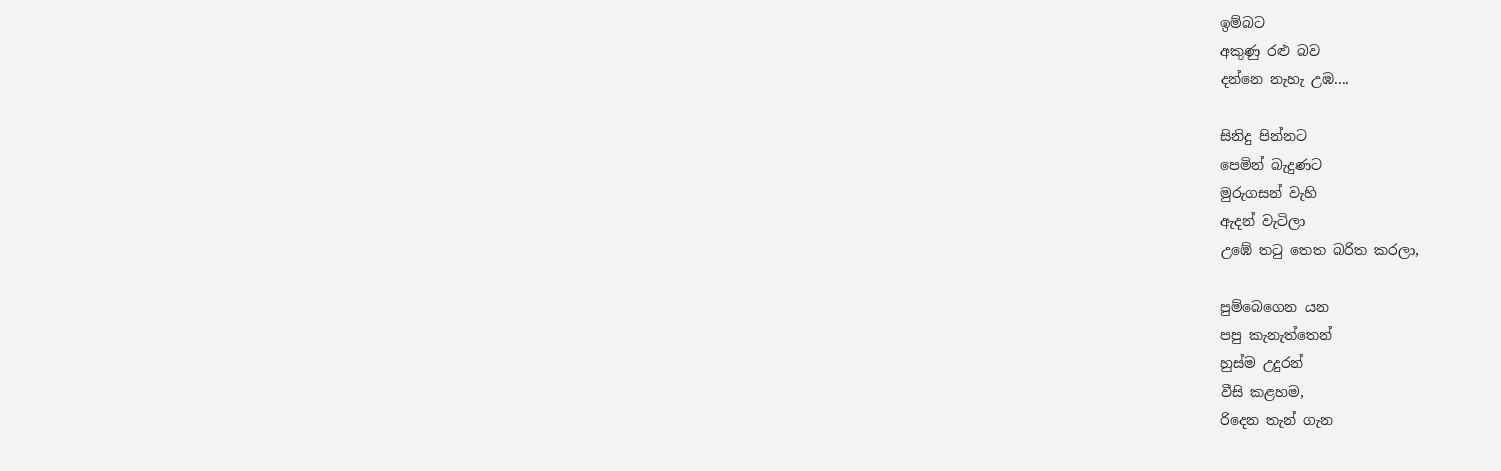ඉම්බට
අකුණු රළු බව
දන්නෙ නැහැ උඹ....

සිනිදු පින්නට
පෙමින් බැදුණට
මුරුගසන් වැහි
ඇදන් වැටිලා
උඹේ තටු තෙත බරිත කරලා,

පුම්බෙගෙන යන
පපු කැනැත්තෙන්
හුස්ම උදුරන්
වීසි කළහම,
රිදෙන තැන් ගැන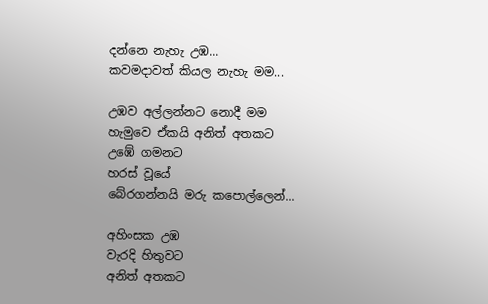දන්නෙ නැහැ උඹ...
කවමදාවත් කියල නැහැ මම...

උඹව අල්ලන්නට නොදී මම
හැමුවෙ ඒකයි අනිත් අතකට
උඹේ ගමනට
හරස් වූයේ
බේරගන්නයි මරු කපොල්ලෙන්...

අහිංසක උඹ
වැරදි හිතුවට
අනිත් අතකට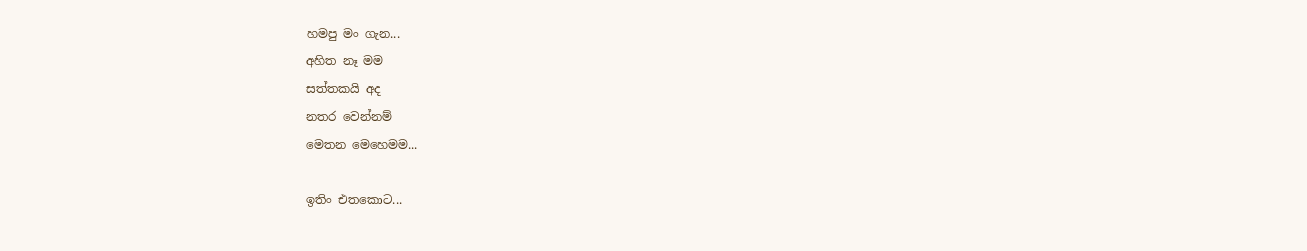හමපු මං ගැන...
අහිත නෑ මම
සත්තකයි අද
නතර වෙන්නම්
මෙතන මෙහෙමම...

ඉතිං එතකොට...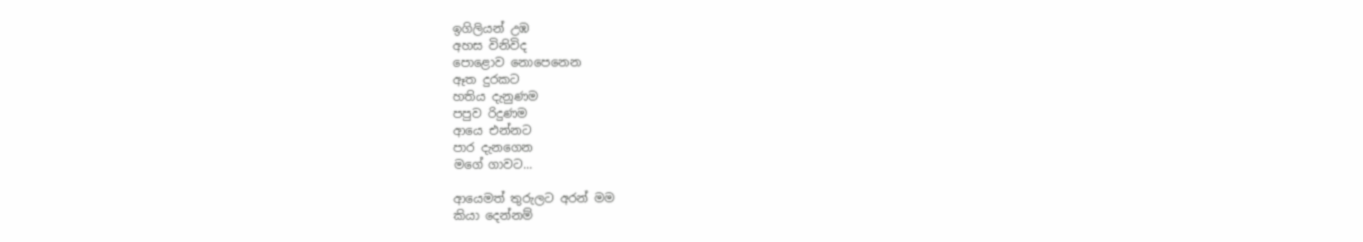ඉගිලියන් උඹ
අහස විනිවිද
පොළොව නොපෙනෙන
ඈත දුරකට
හතිය දැනුණම
පපුව රිදුණම
ආයෙ එන්නට
පාර දැනගෙන
මගේ ගාවට...

ආයෙමත් තුරුලට අරන් මම
කියා දෙන්නම්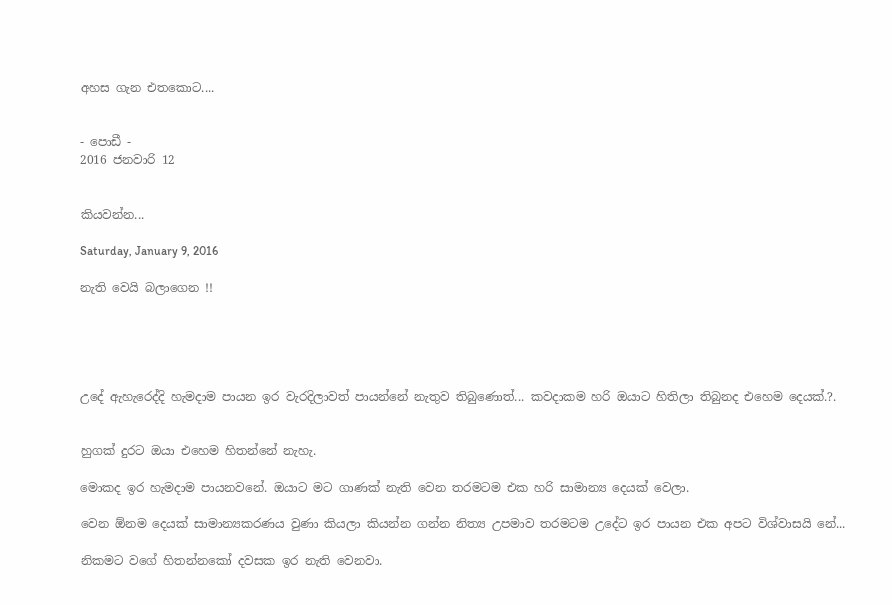අහස ගැන එතකොට....


- පොඩී -
2016 ජනවාරි 12


කියවන්න...

Saturday, January 9, 2016

නැති වෙයි බලාගෙන !!





උදේ ඇහැරෙද්දි හැමදාම පායන ඉර වැරදිලාවත් පායන්නේ නැතුව තිබුණොත්... කවදාකම හරි ඔයාට හිතිලා තිබුනද එහෙම දෙයක්.?.


හුගක් දුරට ඔයා එහෙම හිතන්නේ නැහැ.

මොකද ඉර හැමදාම පායනවනේ. ඔයාට මට ගාණක් නැති වෙන තරමටම එක හරි සාමාන්‍ය දෙයක් වෙලා.

වෙන ඕනම දෙයක් සාමාන්‍යකරණය වුණා කියලා කියන්න ගන්න නිත්‍ය උපමාව තරමටම උදේට ඉර පායන එක අපට විශ්වාසයි නේ...

නිකමට වගේ හිතන්නකෝ දවසක ඉර නැති වෙනවා.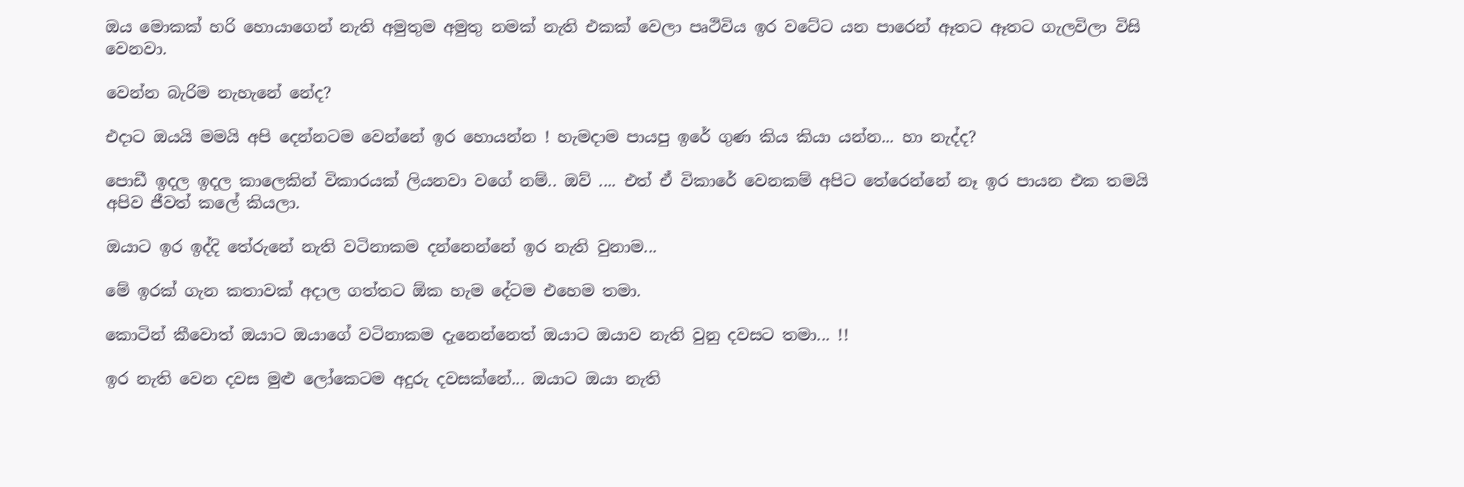ඔය මොකක් හරි හොයාගෙන් නැති අමුතුම අමුතු නමක් නැති එකක් වෙලා පෘථිවිය ඉර වටේට යන පාරෙන් ඈතට ඈතට ගැලවිලා විසි වෙනවා.

වෙන්න බැරිම නැහැනේ නේද?

එදාට ඔයයි මමයි අපි දෙන්නටම වෙන්නේ ඉර හොයන්න ! හැමදාම පායපු ඉරේ ගුණ කිය කියා යන්න... හා නැද්ද?

පොඩී ඉදල ඉදල කාලෙකින් විකාරයක් ලියනවා වගේ නම්.. ඔව් .... එත් ඒ විකාරේ වෙනකම් අපිට තේරෙන්නේ නෑ ඉර පායන එක තමයි අපිව ජීවත් කලේ කියලා.

ඔයාට ඉර ඉද්දි තේරුනේ නැති වටිනාකම දන්නෙන්නේ ඉර නැති වුනාම...

මේ ඉරක් ගැන කතාවක් අදාල ගත්තට ඕක හැම දේටම එහෙම තමා.

කොටින් කීවොත් ඔයාට ඔයාගේ වටිනාකම දැනෙන්නෙත් ඔයාට ඔයාව නැති වුනු දවසට තමා... !!

ඉර නැති වෙන දවස මුළු ලෝකෙටම අදුරු දවසක්නේ... ඔයාට ඔයා නැති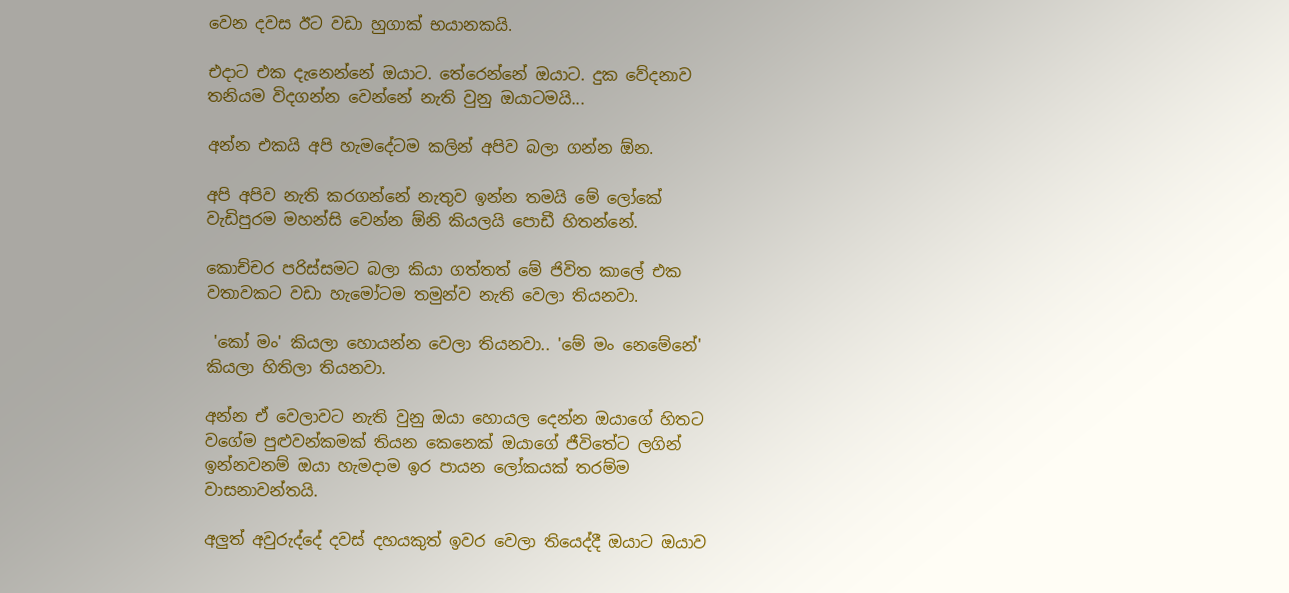වෙන දවස ඊට වඩා හුගාක් භයානකයි.

එදාට එක දැනෙන්නේ ඔයාට. තේරෙන්නේ ඔයාට. දුක වේදනාව තනියම විදගන්න වෙන්නේ නැති වුනු ඔයාටමයි...

අන්න එකයි අපි හැමදේටම කලින් අපිව බලා ගන්න ඕන.

අපි අපිව නැති කරගන්නේ නැතුව ඉන්න තමයි මේ ලෝකේ වැඩිපුරම මහන්සි වෙන්න ඕනි කියලයි පොඩී හිතන්නේ.

කොච්චර පරිස්සමට බලා කියා ගත්තත් මේ ජිවිත කාලේ එක වතාවකට වඩා හැමෝටම තමුන්ව නැති වෙලා තියනවා.

 'කෝ මං' කියලා හොයන්න වෙලා තියනවා.. 'මේ මං නෙමේනේ' කියලා හිතිලා තියනවා.

අන්න ඒ වෙලාවට නැති වුනු ඔයා හොයල දෙන්න ඔයාගේ හිතට වගේම පුළුවන්කමක් තියන කෙනෙක් ඔයාගේ ජීවිතේට ලගින් ඉන්නවනම් ඔයා හැමදාම ඉර පායන ලෝකයක් තරම්ම වාසනාවන්තයි.

අලුත් අවුරුද්දේ දවස් දහයකුත් ඉවර වෙලා තියෙද්දී ඔයාට ඔයාව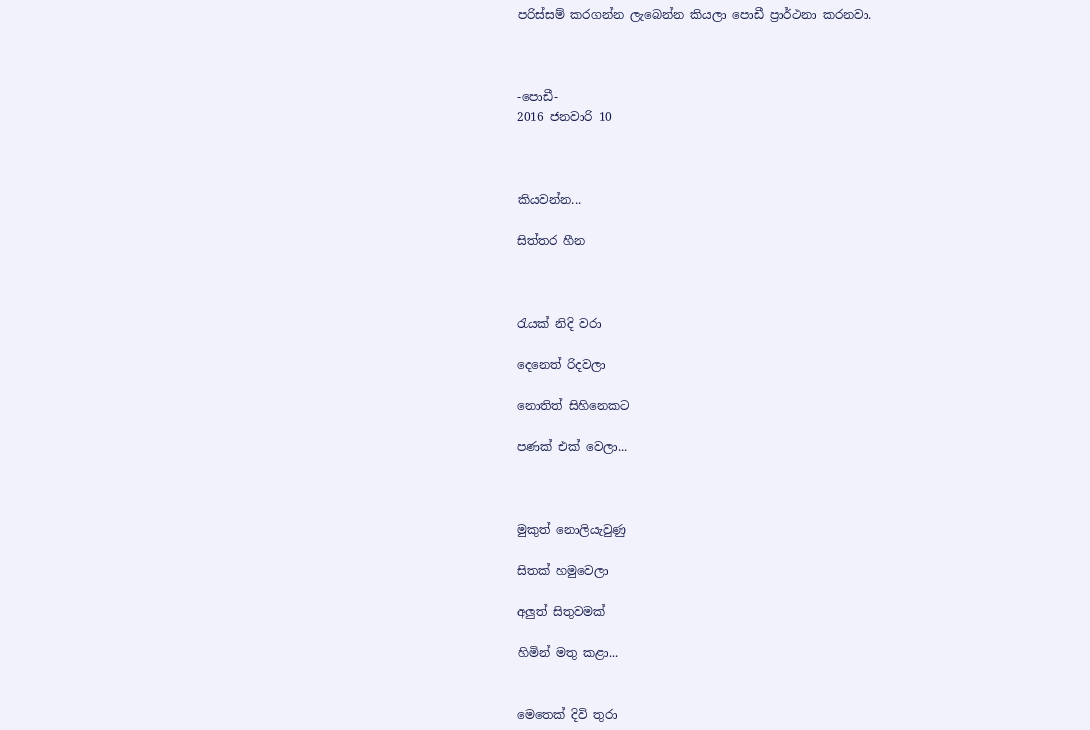පරිස්සම් කරගන්න ලැබෙන්න කියලා පොඩී ප්‍රාර්ථනා කරනවා.



-පොඩී-
2016 ජනවාරි 10



කියවන්න...

සිත්තර හීන



රැයක් නිදි වරා

දෙනෙත් රිදවලා

නොතිත් සිහිනෙකට

පණක් එක් වෙලා...



මුකුත් නොලියැවුණු

සිතක් හමුවෙලා

අලුත් සිතුවමක්

හිමින් මතු කළා...


මෙතෙක් දිවි තුරා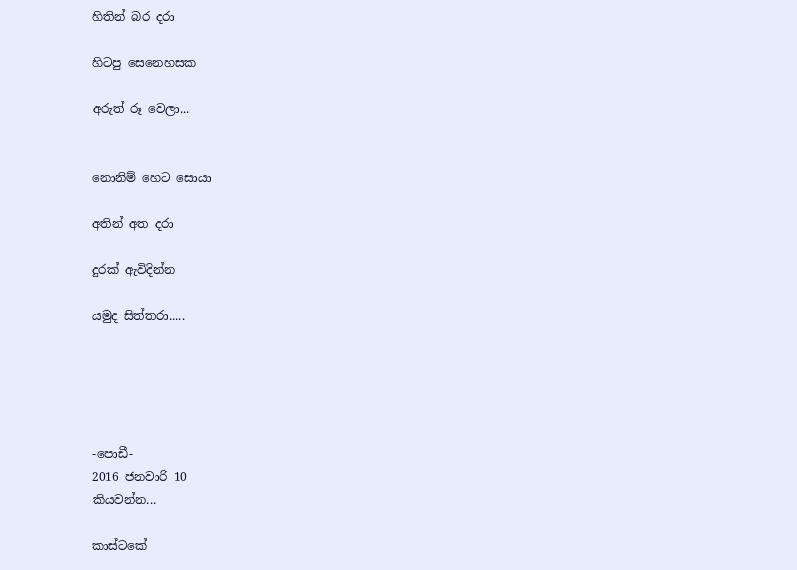හිතින් බර දරා

හිටපු සෙනෙහසක

අරුත් රූ වෙලා...


නොනිම් හෙට සොයා

අතින් අත දරා

දුරක් ඇවිදින්න

යමුද සිත්තරා.....





-පොඩී-
2016 ජනවාරි 10
කියවන්න...

කාස්ටකේ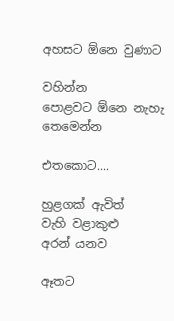අහසට ඕනෙ වුණාට

වහින්න
පොළවට ඕනෙ නැහැ
තෙමෙන්න

එතකොට....

හුළගක් ඇවිත්
වැහි වළාකුළු
අරන් යනව

ඈතට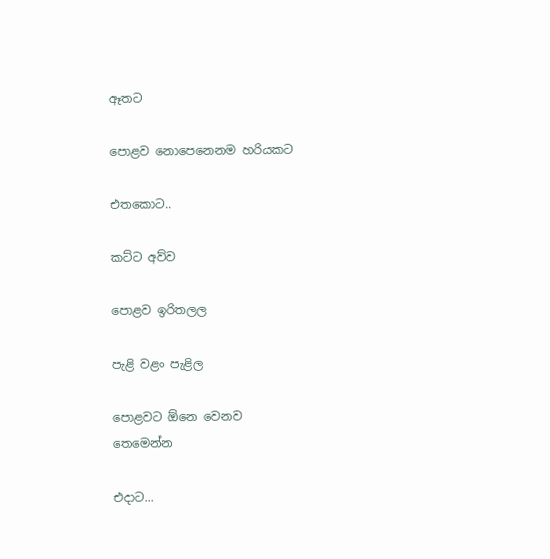ඈතට

පොළව නොපෙනෙනම හරියකට

එතකොට..

කට්ට අව්ව

පොළව ඉරිතලල

පැළි වළං පැළිල

පොළවට ඕනෙ වෙනව
තෙමෙන්න

එදාට...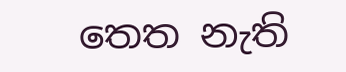තෙත නැති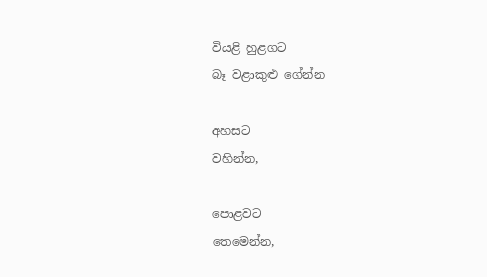වියළි හුළගට
බෑ වළාකුළු ගේන්න

අහසට
වහින්න,

පොළවට
තෙමෙන්න,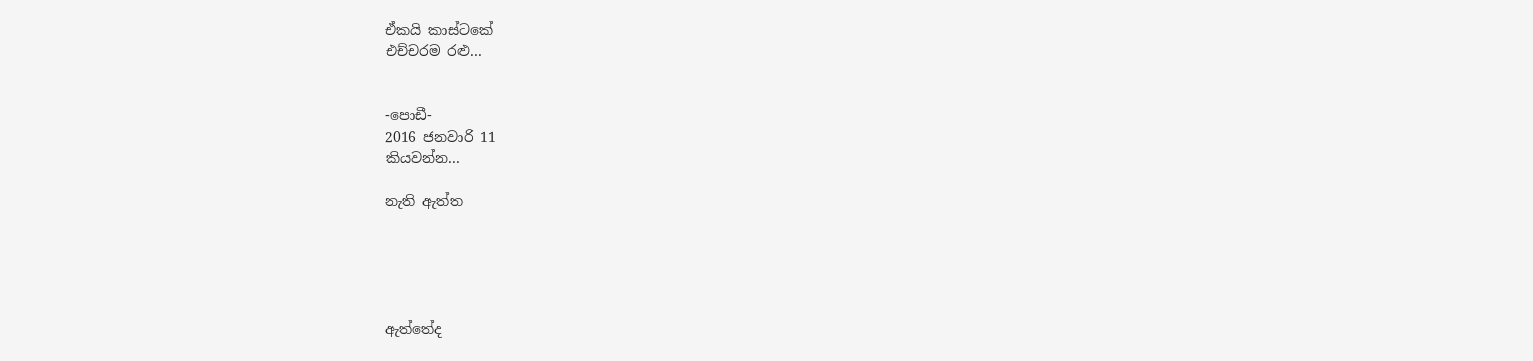ඒකයි කාස්ටකේ
එච්චරම රළු...


-පොඩී-
2016 ජනවාරි 11
කියවන්න...

නැති ඇත්ත





ඇත්තේද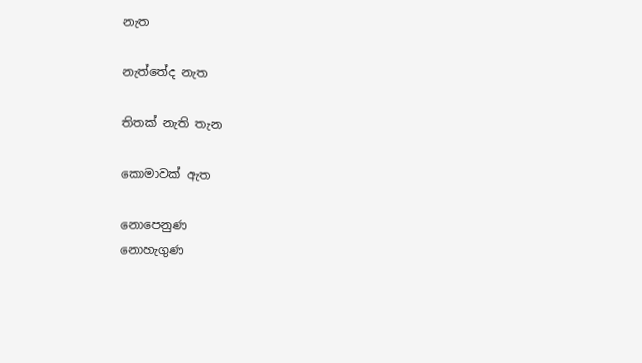නැත

නැත්තේද නැත

තිතක් නැති තැන

කොමාවක් ඇත

නොපෙනුණ
නොහැගුණ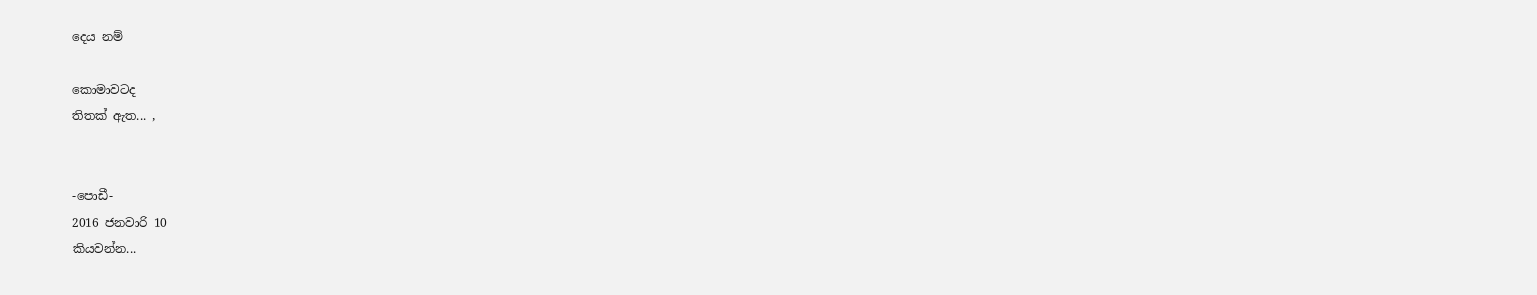දෙය නම්

කොමාවටද
තිතක් ඇත... ,


-පොඩී-
2016 ජනවාරි 10
කියවන්න...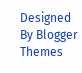Designed By Blogger Themes